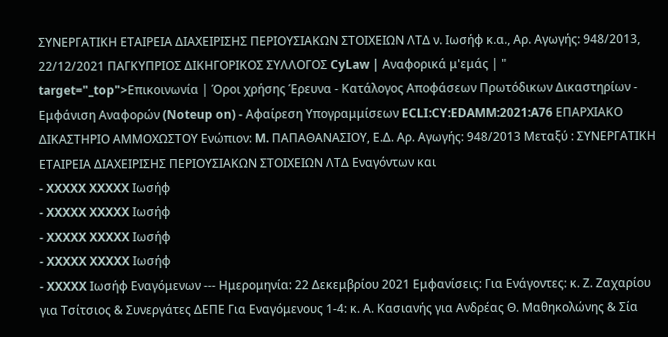ΣΥΝΕΡΓΑΤΙΚΗ ΕΤΑΙΡΕΙΑ ΔΙΑΧΕΙΡΙΣΗΣ ΠΕΡΙΟΥΣΙΑΚΩΝ ΣΤΟΙΧΕΙΩΝ ΛΤΔ ν. Ιωσήφ κ.α., Αρ. Αγωγής: 948/2013, 22/12/2021 ΠΑΓΚΥΠΡΙΟΣ ΔΙΚΗΓΟΡΙΚΟΣ ΣΥΛΛΟΓΟΣ CyLaw | Αναφορικά μ'εμάς | " target="_top">Επικοινωνία | Όροι χρήσης Έρευνα - Κατάλογος Αποφάσεων Πρωτόδικων Δικαστηρίων - Εμφάνιση Αναφορών (Noteup on) - Αφαίρεση Υπογραμμίσεων ECLI:CY:EDAMM:2021:A76 ΕΠΑΡΧΙΑΚΟ ΔΙΚΑΣΤΗΡΙΟ ΑΜΜΟΧΩΣΤΟΥ Ενώπιον: M. ΠΑΠΑΘΑΝΑΣΙΟΥ, Ε.Δ. Αρ. Αγωγής: 948/2013 Μεταξύ : ΣΥΝΕΡΓΑΤΙΚΗ ΕΤΑΙΡΕΙΑ ΔΙΑΧΕΙΡΙΣΗΣ ΠΕΡΙΟΥΣΙΑΚΩΝ ΣΤΟΙΧΕΙΩΝ ΛΤΔ Εναγόντων και
- XXXXX XXXXX Ιωσήφ
- XXXXX XXXXX Ιωσήφ
- XXXXX XXXXX Ιωσήφ
- XXXXX XXXXX Ιωσήφ
- XXXXX Ιωσήφ Εναγόμενων --- Ημερομηνία: 22 Δεκεμβρίου 2021 Εμφανίσεις: Για Ενάγοντες: κ. Ζ. Ζαχαρίου για Τσίτσιος & Συνεργάτες ΔΕΠΕ Για Εναγόμενους 1-4: κ. Α. Κασιανής για Ανδρέας Θ. Μαθηκολώνης & Σία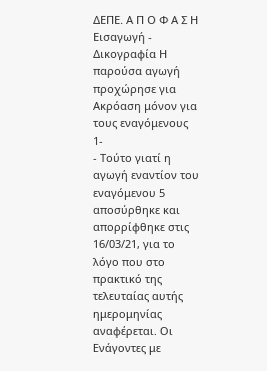ΔΕΠΕ. Α Π Ο Φ Α Σ Η Εισαγωγή - Δικογραφία Η παρούσα αγωγή προχώρησε για Ακρόαση μόνον για τους εναγόμενους 1-
- Τούτο γιατί η αγωγή εναντίον του εναγόμενου 5 αποσύρθηκε και απορρίφθηκε στις 16/03/21, για το λόγο που στο πρακτικό της τελευταίας αυτής ημερομηνίας αναφέρεται. Οι Ενάγοντες με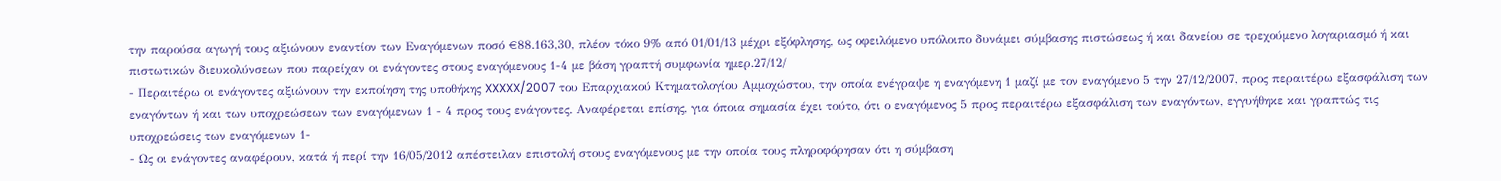την παρούσα αγωγή τους αξιώνουν εναντίον των Εναγόμενων ποσό €88.163,30, πλέον τόκο 9% από 01/01/13 μέχρι εξόφλησης, ως οφειλόμενο υπόλοιπο δυνάμει σύμβασης πιστώσεως ή και δανείου σε τρεχούμενο λογαριασμό ή και πιστωτικών διευκολύνσεων που παρείχαν οι ενάγοντες στους εναγόμενους 1-4 με βάση γραπτή συμφωνία ημερ.27/12/
- Περαιτέρω οι ενάγοντες αξιώνουν την εκποίηση της υποθήκης XXXXX/2007 του Επαρχιακού Κτηματολογίου Αμμοχώστου, την οποία ενέγραψε η εναγόμενη 1 μαζί με τον εναγόμενο 5 την 27/12/2007, προς περαιτέρω εξασφάλιση των εναγόντων ή και των υποχρεώσεων των εναγόμενων 1 - 4 προς τους ενάγοντες. Αναφέρεται επίσης, για όποια σημασία έχει τούτο, ότι ο εναγόμενος 5 προς περαιτέρω εξασφάλιση των εναγόντων, εγγυήθηκε και γραπτώς τις υποχρεώσεις των εναγόμενων 1-
- Ως οι ενάγοντες αναφέρουν, κατά ή περί την 16/05/2012 απέστειλαν επιστολή στους εναγόμενους με την οποία τους πληροφόρησαν ότι η σύμβαση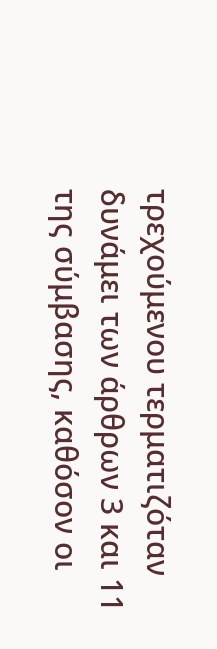τρεχούμενου τερματιζόταν δυνάμει των άρθρων 3 και 11 της σύμβασης, καθόσον οι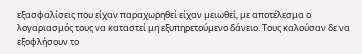εξασφαλίσεις που είχαν παραχωρηθεί είχαν μειωθεί, με αποτέλεσμα ο λογαριασμός τους να καταστεί μη εξυπηρετούμενο δάνειο. Τους καλούσαν δε να εξοφλήσουν το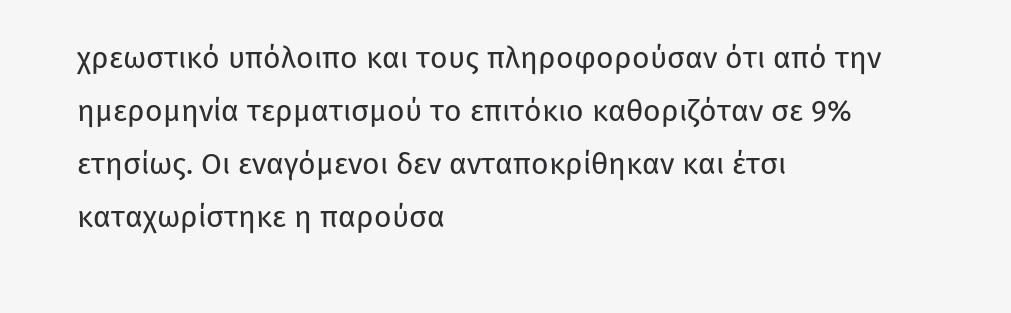χρεωστικό υπόλοιπο και τους πληροφορούσαν ότι από την ημερομηνία τερματισμού το επιτόκιο καθοριζόταν σε 9% ετησίως. Οι εναγόμενοι δεν ανταποκρίθηκαν και έτσι καταχωρίστηκε η παρούσα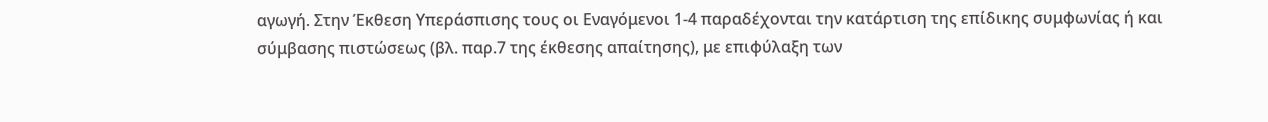αγωγή. Στην Έκθεση Υπεράσπισης τους οι Εναγόμενοι 1-4 παραδέχονται την κατάρτιση της επίδικης συμφωνίας ή και σύμβασης πιστώσεως (βλ. παρ.7 της έκθεσης απαίτησης), με επιφύλαξη των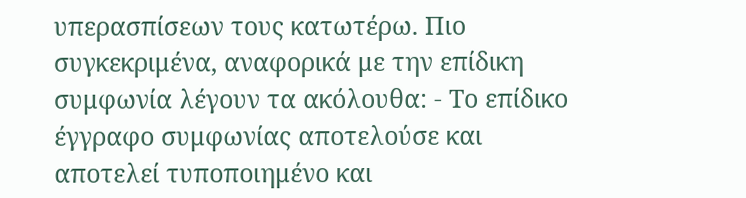υπερασπίσεων τους κατωτέρω. Πιο συγκεκριμένα, αναφορικά με την επίδικη συμφωνία λέγουν τα ακόλουθα: - Το επίδικο έγγραφο συμφωνίας αποτελούσε και αποτελεί τυποποιημένο και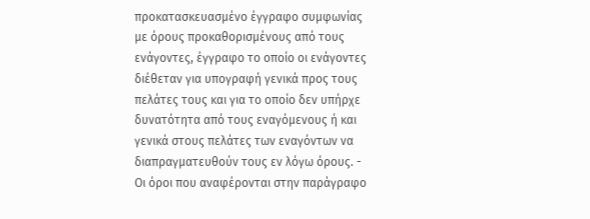προκατασκευασμένο έγγραφο συμφωνίας με όρους προκαθορισμένους από τους ενάγοντες, έγγραφο το οποίο οι ενάγοντες διέθεταν για υπογραφή γενικά προς τους πελάτες τους και για το οποίο δεν υπήρχε δυνατότητα από τους εναγόμενους ή και γενικά στους πελάτες των εναγόντων να διαπραγματευθούν τους εν λόγω όρους. - Οι όροι που αναφέρονται στην παράγραφο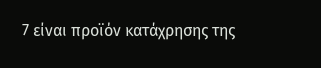7 είναι προϊόν κατάχρησης της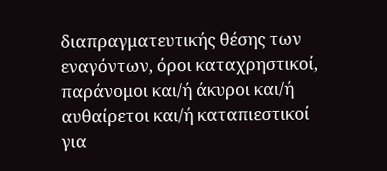διαπραγματευτικής θέσης των εναγόντων, όροι καταχρηστικοί, παράνομοι και/ή άκυροι και/ή αυθαίρετοι και/ή καταπιεστικοί για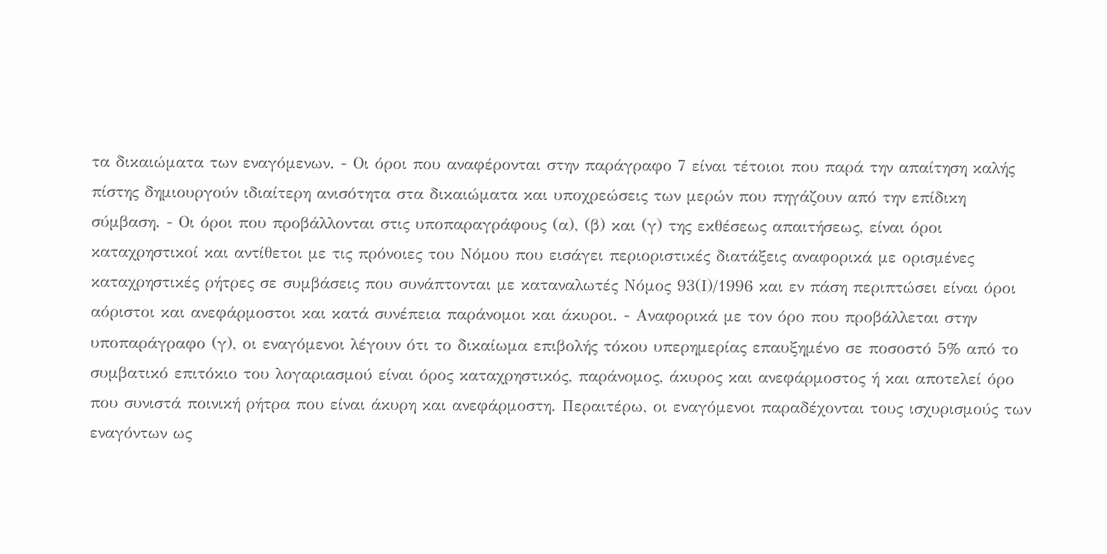τα δικαιώματα των εναγόμενων. - Οι όροι που αναφέρονται στην παράγραφο 7 είναι τέτοιοι που παρά την απαίτηση καλής πίστης δημιουργούν ιδιαίτερη ανισότητα στα δικαιώματα και υποχρεώσεις των μερών που πηγάζουν από την επίδικη σύμβαση. - Οι όροι που προβάλλονται στις υποπαραγράφους (α), (β) και (γ) της εκθέσεως απαιτήσεως, είναι όροι καταχρηστικοί και αντίθετοι με τις πρόνοιες του Νόμου που εισάγει περιοριστικές διατάξεις αναφορικά με ορισμένες καταχρηστικές ρήτρες σε συμβάσεις που συνάπτονται με καταναλωτές Νόμος 93(Ι)/1996 και εν πάση περιπτώσει είναι όροι αόριστοι και ανεφάρμοστοι και κατά συνέπεια παράνομοι και άκυροι. - Αναφορικά με τον όρο που προβάλλεται στην υποπαράγραφο (γ), οι εναγόμενοι λέγουν ότι το δικαίωμα επιβολής τόκου υπερημερίας επαυξημένο σε ποσοστό 5% από το συμβατικό επιτόκιο του λογαριασμού είναι όρος καταχρηστικός, παράνομος, άκυρος και ανεφάρμοστος ή και αποτελεί όρο που συνιστά ποινική ρήτρα που είναι άκυρη και ανεφάρμοστη. Περαιτέρω, οι εναγόμενοι παραδέχονται τους ισχυρισμούς των εναγόντων ως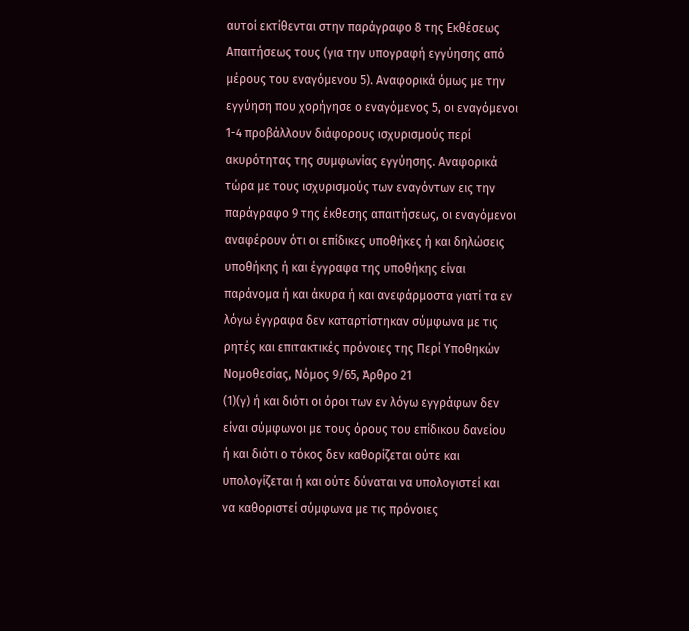αυτοί εκτίθενται στην παράγραφο 8 της Εκθέσεως Απαιτήσεως τους (για την υπογραφή εγγύησης από μέρους του εναγόμενου 5). Αναφορικά όμως με την εγγύηση που χορήγησε ο εναγόμενος 5, οι εναγόμενοι 1-4 προβάλλουν διάφορους ισχυρισμούς περί ακυρότητας της συμφωνίας εγγύησης. Αναφορικά τώρα με τους ισχυρισμούς των εναγόντων εις την παράγραφο 9 της έκθεσης απαιτήσεως, οι εναγόμενοι αναφέρουν ότι οι επίδικες υποθήκες ή και δηλώσεις υποθήκης ή και έγγραφα της υποθήκης είναι παράνομα ή και άκυρα ή και ανεφάρμοστα γιατί τα εν λόγω έγγραφα δεν καταρτίστηκαν σύμφωνα με τις ρητές και επιτακτικές πρόνοιες της Περί Υποθηκών Νομοθεσίας, Νόμος 9/65, Άρθρο 21
(1)(γ) ή και διότι οι όροι των εν λόγω εγγράφων δεν είναι σύμφωνοι με τους όρους του επίδικου δανείου ή και διότι ο τόκος δεν καθορίζεται ούτε και υπολογίζεται ή και ούτε δύναται να υπολογιστεί και να καθοριστεί σύμφωνα με τις πρόνοιες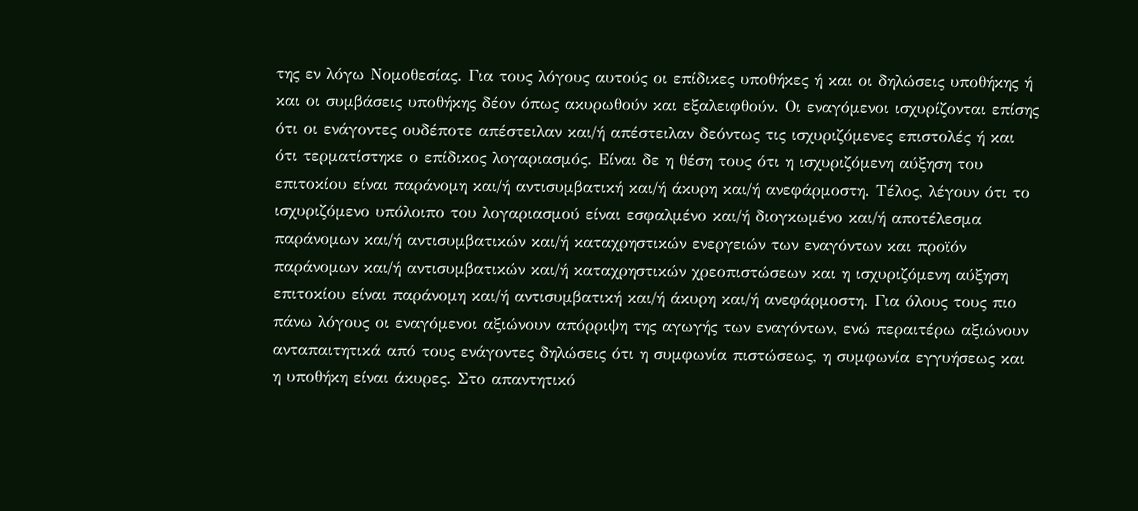της εν λόγω Νομοθεσίας. Για τους λόγους αυτούς οι επίδικες υποθήκες ή και οι δηλώσεις υποθήκης ή και οι συμβάσεις υποθήκης δέον όπως ακυρωθούν και εξαλειφθούν. Οι εναγόμενοι ισχυρίζονται επίσης ότι οι ενάγοντες ουδέποτε απέστειλαν και/ή απέστειλαν δεόντως τις ισχυριζόμενες επιστολές ή και ότι τερματίστηκε ο επίδικος λογαριασμός. Είναι δε η θέση τους ότι η ισχυριζόμενη αύξηση του επιτοκίου είναι παράνομη και/ή αντισυμβατική και/ή άκυρη και/ή ανεφάρμοστη. Τέλος, λέγουν ότι το ισχυριζόμενο υπόλοιπο του λογαριασμού είναι εσφαλμένο και/ή διογκωμένο και/ή αποτέλεσμα παράνομων και/ή αντισυμβατικών και/ή καταχρηστικών ενεργειών των εναγόντων και προϊόν παράνομων και/ή αντισυμβατικών και/ή καταχρηστικών χρεοπιστώσεων και η ισχυριζόμενη αύξηση επιτοκίου είναι παράνομη και/ή αντισυμβατική και/ή άκυρη και/ή ανεφάρμοστη. Για όλους τους πιο πάνω λόγους οι εναγόμενοι αξιώνουν απόρριψη της αγωγής των εναγόντων, ενώ περαιτέρω αξιώνουν ανταπαιτητικά από τους ενάγοντες δηλώσεις ότι η συμφωνία πιστώσεως, η συμφωνία εγγυήσεως και η υποθήκη είναι άκυρες. Στο απαντητικό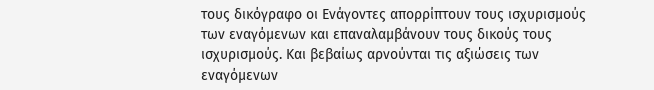τους δικόγραφο οι Ενάγοντες απορρίπτουν τους ισχυρισμούς των εναγόμενων και επαναλαμβάνουν τους δικούς τους ισχυρισμούς. Και βεβαίως αρνούνται τις αξιώσεις των εναγόμενων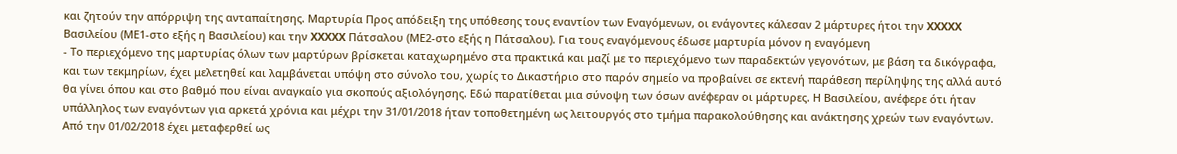και ζητούν την απόρριψη της ανταπαίτησης. Μαρτυρία Προς απόδειξη της υπόθεσης τους εναντίον των Εναγόμενων, οι ενάγοντες κάλεσαν 2 μάρτυρες ήτοι την XXXXX Βασιλείου (ΜΕ1-στο εξής η Βασιλείου) και την XXXXX Πάτσαλου (ΜΕ2-στο εξής η Πάτσαλου). Για τους εναγόμενους έδωσε μαρτυρία μόνον η εναγόμενη
- Το περιεχόμενο της μαρτυρίας όλων των μαρτύρων βρίσκεται καταχωρημένο στα πρακτικά και μαζί με το περιεχόμενο των παραδεκτών γεγονότων, με βάση τα δικόγραφα, και των τεκμηρίων, έχει μελετηθεί και λαμβάνεται υπόψη στο σύνολο του, χωρίς το Δικαστήριο στο παρόν σημείο να προβαίνει σε εκτενή παράθεση περίληψης της αλλά αυτό θα γίνει όπου και στο βαθμό που είναι αναγκαίο για σκοπούς αξιολόγησης. Εδώ παρατίθεται μια σύνοψη των όσων ανέφεραν οι μάρτυρες. Η Βασιλείου, ανέφερε ότι ήταν υπάλληλος των εναγόντων για αρκετά χρόνια και μέχρι την 31/01/2018 ήταν τοποθετημένη ως λειτουργός στο τμήμα παρακολούθησης και ανάκτησης χρεών των εναγόντων. Από την 01/02/2018 έχει μεταφερθεί ως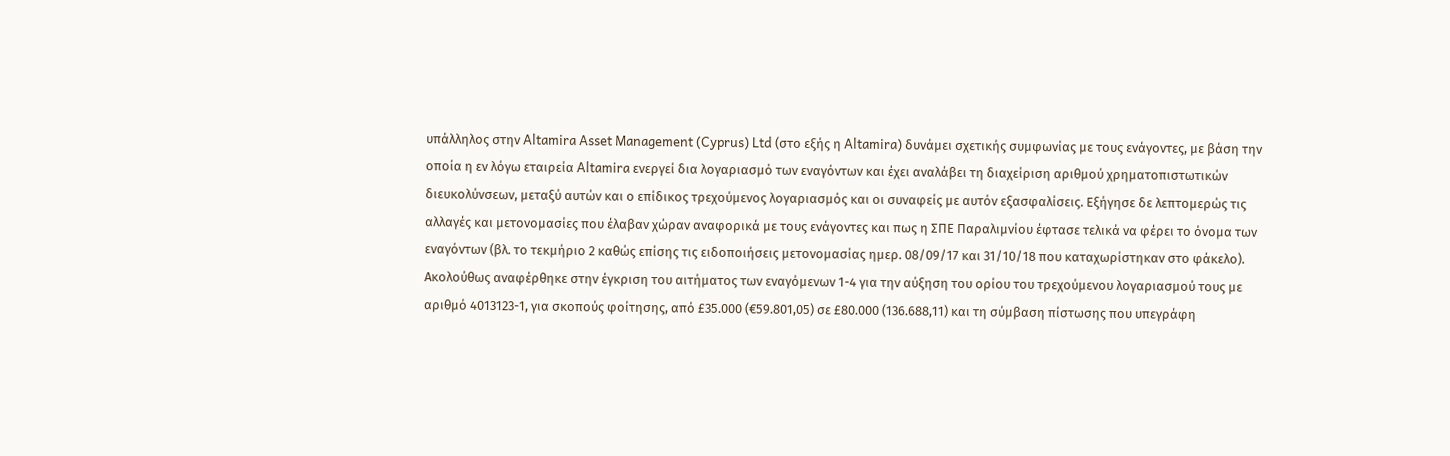υπάλληλος στην Altamira Asset Management (Cyprus) Ltd (στο εξής η Altamira) δυνάμει σχετικής συμφωνίας με τους ενάγοντες, με βάση την οποία η εν λόγω εταιρεία Altamira ενεργεί δια λογαριασμό των εναγόντων και έχει αναλάβει τη διαχείριση αριθμού χρηματοπιστωτικών διευκολύνσεων, μεταξύ αυτών και ο επίδικος τρεχούμενος λογαριασμός και οι συναφείς με αυτόν εξασφαλίσεις. Εξήγησε δε λεπτομερώς τις αλλαγές και μετονομασίες που έλαβαν χώραν αναφορικά με τους ενάγοντες και πως η ΣΠΕ Παραλιμνίου έφτασε τελικά να φέρει το όνομα των εναγόντων (βλ. το τεκμήριο 2 καθώς επίσης τις ειδοποιήσεις μετονομασίας ημερ. 08/09/17 και 31/10/18 που καταχωρίστηκαν στο φάκελο). Ακολούθως αναφέρθηκε στην έγκριση του αιτήματος των εναγόμενων 1-4 για την αύξηση του ορίου του τρεχούμενου λογαριασμού τους με αριθμό 4013123-1, για σκοπούς φοίτησης, από £35.000 (€59.801,05) σε £80.000 (136.688,11) και τη σύμβαση πίστωσης που υπεγράφη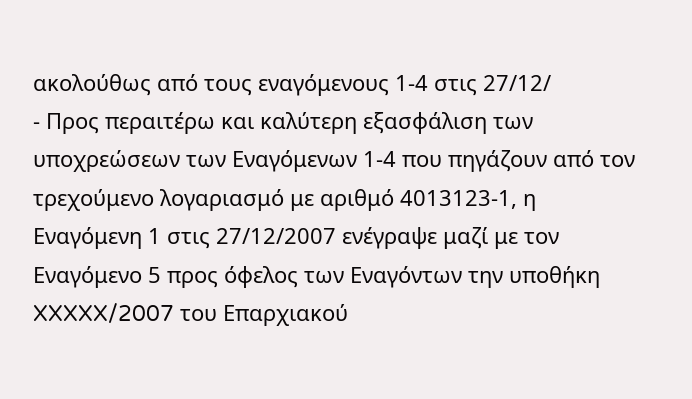ακολούθως από τους εναγόμενους 1-4 στις 27/12/
- Προς περαιτέρω και καλύτερη εξασφάλιση των υποχρεώσεων των Εναγόμενων 1-4 που πηγάζουν από τον τρεχούμενο λογαριασμό με αριθμό 4013123-1, η Εναγόμενη 1 στις 27/12/2007 ενέγραψε μαζί με τον Εναγόμενο 5 προς όφελος των Εναγόντων την υποθήκη XXXXX/2007 του Επαρχιακού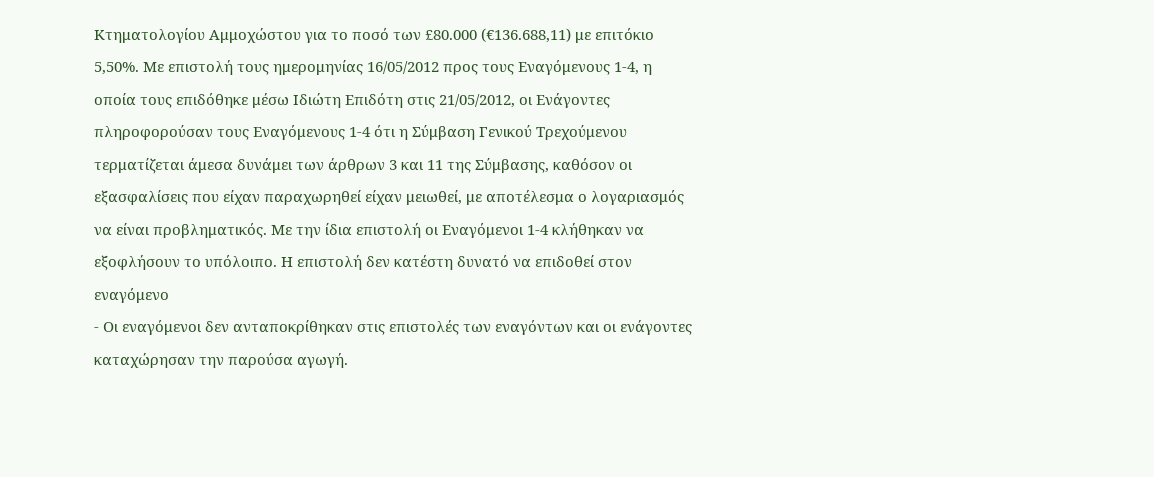Κτηματολογίου Αμμοχώστου για το ποσό των £80.000 (€136.688,11) με επιτόκιο 5,50%. Με επιστολή τους ημερομηνίας 16/05/2012 προς τους Εναγόμενους 1-4, η οποία τους επιδόθηκε μέσω Ιδιώτη Επιδότη στις 21/05/2012, οι Ενάγοντες πληροφορούσαν τους Εναγόμενους 1-4 ότι η Σύμβαση Γενικού Τρεχούμενου τερματίζεται άμεσα δυνάμει των άρθρων 3 και 11 της Σύμβασης, καθόσον οι εξασφαλίσεις που είχαν παραχωρηθεί είχαν μειωθεί, με αποτέλεσμα ο λογαριασμός να είναι προβληματικός. Με την ίδια επιστολή οι Εναγόμενοι 1-4 κλήθηκαν να εξοφλήσουν το υπόλοιπο. Η επιστολή δεν κατέστη δυνατό να επιδοθεί στον εναγόμενο
- Οι εναγόμενοι δεν ανταποκρίθηκαν στις επιστολές των εναγόντων και οι ενάγοντες καταχώρησαν την παρούσα αγωγή.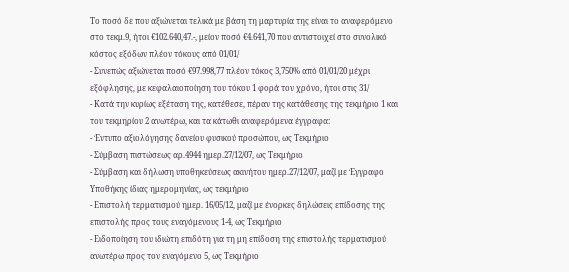Το ποσό δε που αξιώνεται τελικά με βάση τη μαρτυρία της είναι το αναφερόμενο στο τεκμ.9, ήτοι €102.640,47.-, μείον ποσό €4.641,70 που αντιστοιχεί στο συνολικό κόστος εξόδων πλέον τόκους από 01/01/
- Συνεπώς αξιώνεται ποσό €97.998,77 πλέον τόκος 3,750% από 01/01/20 μέχρι εξόφλησης, με κεφαλαιοποίηση του τόκου 1 φορά τον χρόνο, ήτοι στις 31/
- Κατά την κυρίως εξέταση της, κατέθεσε, πέραν της κατάθεσης της τεκμήριο 1 και του τεκμηρίου 2 ανωτέρω, και τα κάτωθι αναφερόμενα έγγραφα:
- Έντυπο αξιολόγησης δανείου φυσικού προσώπου, ως Τεκμήριο
- Σύμβαση πιστώσεως αρ.4944 ημερ.27/12/07, ως Τεκμήριο
- Σύμβαση και δήλωση υποθηκεύσεως ακινήτου ημερ.27/12/07, μαζί με Έγγραφο Υποθήκης ίδιας ημερομηνίας, ως τεκμήριο
- Επιστολή τερματισμού ημερ. 16/05/12, μαζί με ένορκες δηλώσεις επίδοσης της επιστολής προς τους εναγόμενους 1-4, ως Τεκμήριο
- Ειδοποίηση του ιδιώτη επιδότη για τη μη επίδοση της επιστολής τερματισμού ανωτέρω προς τον εναγόμενο 5, ως Τεκμήριο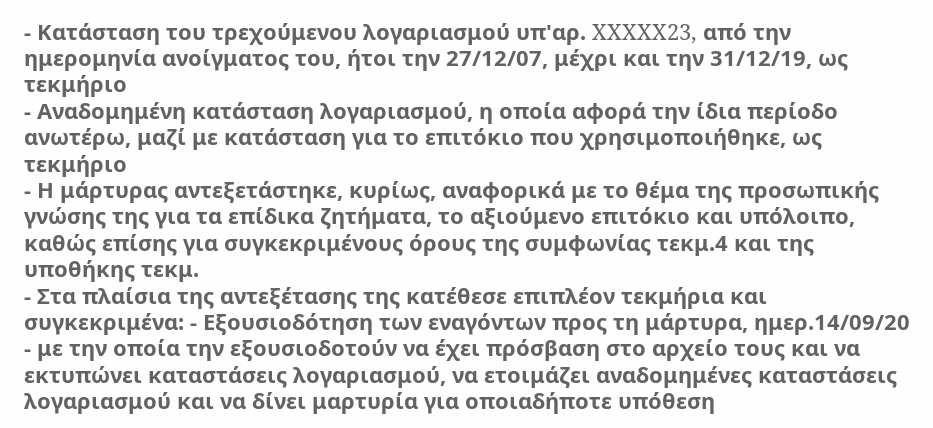- Κατάσταση του τρεχούμενου λογαριασμού υπ'αρ. XXXXX23, από την ημερομηνία ανοίγματος του, ήτοι την 27/12/07, μέχρι και την 31/12/19, ως τεκμήριο
- Αναδομημένη κατάσταση λογαριασμού, η οποία αφορά την ίδια περίοδο ανωτέρω, μαζί με κατάσταση για το επιτόκιο που χρησιμοποιήθηκε, ως τεκμήριο
- Η μάρτυρας αντεξετάστηκε, κυρίως, αναφορικά με το θέμα της προσωπικής γνώσης της για τα επίδικα ζητήματα, το αξιούμενο επιτόκιο και υπόλοιπο, καθώς επίσης για συγκεκριμένους όρους της συμφωνίας τεκμ.4 και της υποθήκης τεκμ.
- Στα πλαίσια της αντεξέτασης της κατέθεσε επιπλέον τεκμήρια και συγκεκριμένα: - Εξουσιοδότηση των εναγόντων προς τη μάρτυρα, ημερ.14/09/20 - με την οποία την εξουσιοδοτούν να έχει πρόσβαση στο αρχείο τους και να εκτυπώνει καταστάσεις λογαριασμού, να ετοιμάζει αναδομημένες καταστάσεις λογαριασμού και να δίνει μαρτυρία για οποιαδήποτε υπόθεση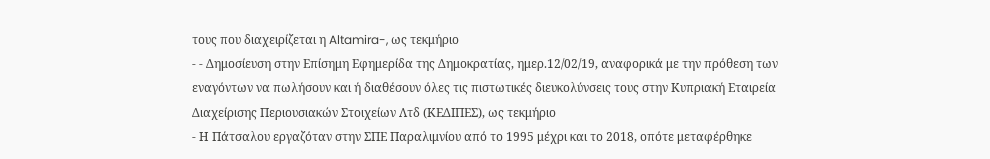τους που διαχειρίζεται η Altamira-, ως τεκμήριο
- - Δημοσίευση στην Επίσημη Εφημερίδα της Δημοκρατίας, ημερ.12/02/19, αναφορικά με την πρόθεση των εναγόντων να πωλήσουν και ή διαθέσουν όλες τις πιστωτικές διευκολύνσεις τους στην Κυπριακή Εταιρεία Διαχείρισης Περιουσιακών Στοιχείων Λτδ (ΚΕΔΙΠΕΣ), ως τεκμήριο
- Η Πάτσαλου εργαζόταν στην ΣΠΕ Παραλιμνίου από το 1995 μέχρι και το 2018, οπότε μεταφέρθηκε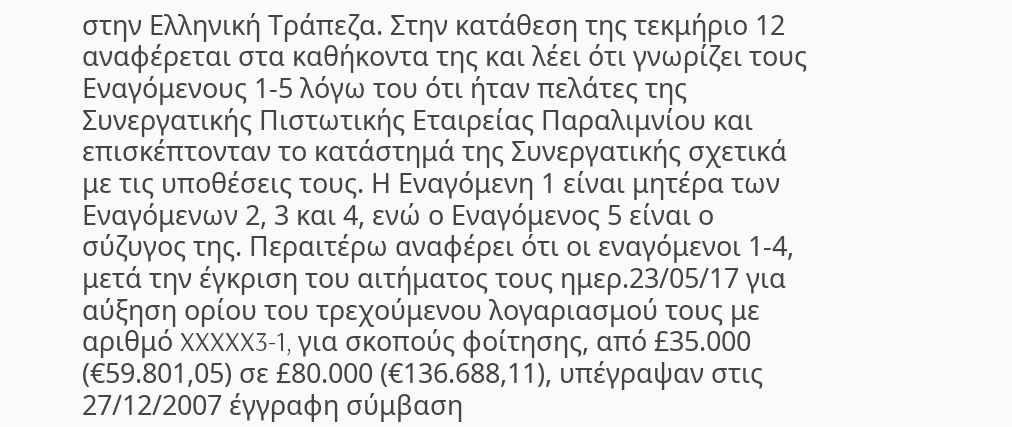στην Ελληνική Τράπεζα. Στην κατάθεση της τεκμήριο 12 αναφέρεται στα καθήκοντα της και λέει ότι γνωρίζει τους Εναγόμενους 1-5 λόγω του ότι ήταν πελάτες της Συνεργατικής Πιστωτικής Εταιρείας Παραλιμνίου και επισκέπτονταν το κατάστημά της Συνεργατικής σχετικά με τις υποθέσεις τους. Η Εναγόμενη 1 είναι μητέρα των Εναγόμενων 2, 3 και 4, ενώ ο Εναγόμενος 5 είναι ο σύζυγος της. Περαιτέρω αναφέρει ότι οι εναγόμενοι 1-4, μετά την έγκριση του αιτήματος τους ημερ.23/05/17 για αύξηση ορίου του τρεχούμενου λογαριασμού τους με αριθμό XXXXX3-1, για σκοπούς φοίτησης, από £35.000 (€59.801,05) σε £80.000 (€136.688,11), υπέγραψαν στις 27/12/2007 έγγραφη σύμβαση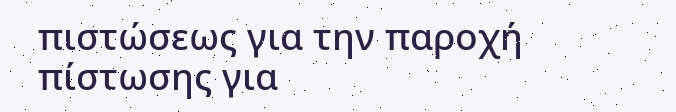πιστώσεως για την παροχή πίστωσης για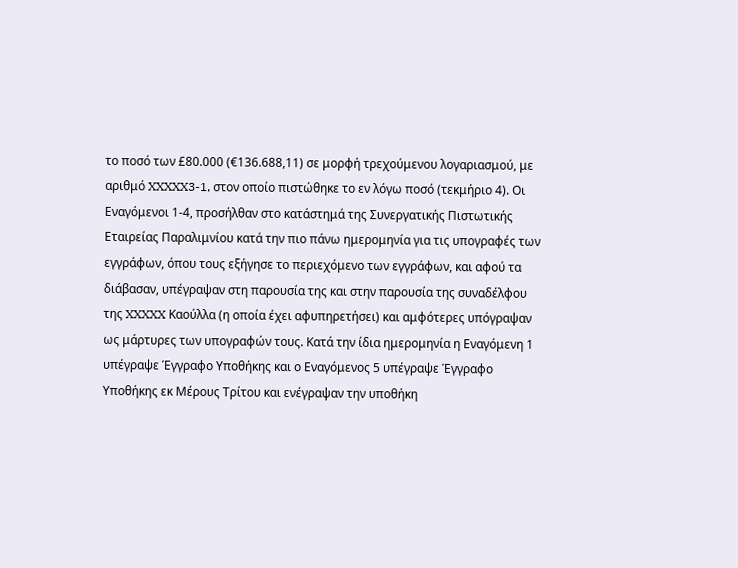το ποσό των £80.000 (€136.688,11) σε μορφή τρεχούμενου λογαριασμού, με αριθμό XXXXX3-1, στον οποίο πιστώθηκε το εν λόγω ποσό (τεκμήριο 4). Οι Εναγόμενοι 1-4, προσήλθαν στο κατάστημά της Συνεργατικής Πιστωτικής Εταιρείας Παραλιμνίου κατά την πιο πάνω ημερομηνία για τις υπογραφές των εγγράφων, όπου τους εξήγησε το περιεχόμενο των εγγράφων, και αφού τα διάβασαν, υπέγραψαν στη παρουσία της και στην παρουσία της συναδέλφου της XXXXX Καούλλα (η οποία έχει αφυπηρετήσει) και αμφότερες υπόγραψαν ως μάρτυρες των υπογραφών τους. Κατά την ίδια ημερομηνία η Εναγόμενη 1 υπέγραψε Έγγραφο Υποθήκης και ο Εναγόμενος 5 υπέγραψε Έγγραφο Υποθήκης εκ Μέρους Τρίτου και ενέγραψαν την υποθήκη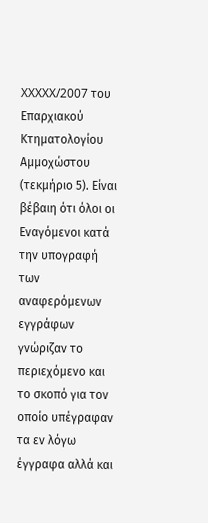XXXXX/2007 του Επαρχιακού Κτηματολογίου Αμμοχώστου (τεκμήριο 5). Είναι βέβαιη ότι όλοι οι Εναγόμενοι κατά την υπογραφή των αναφερόμενων εγγράφων γνώριζαν το περιεχόμενο και το σκοπό για τον οποίο υπέγραφαν τα εν λόγω έγγραφα αλλά και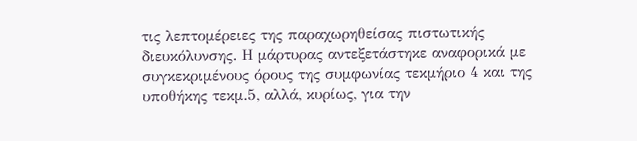τις λεπτομέρειες της παραχωρηθείσας πιστωτικής διευκόλυνσης. Η μάρτυρας αντεξετάστηκε αναφορικά με συγκεκριμένους όρους της συμφωνίας τεκμήριο 4 και της υποθήκης τεκμ.5, αλλά, κυρίως, για την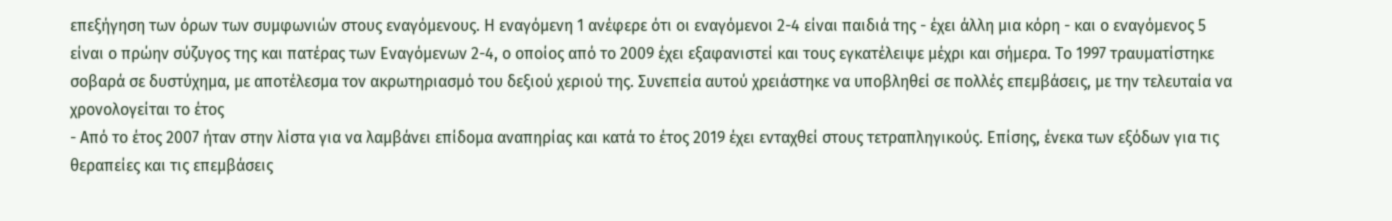επεξήγηση των όρων των συμφωνιών στους εναγόμενους. Η εναγόμενη 1 ανέφερε ότι οι εναγόμενοι 2-4 είναι παιδιά της - έχει άλλη μια κόρη - και ο εναγόμενος 5 είναι ο πρώην σύζυγος της και πατέρας των Εναγόμενων 2-4, ο οποίος από το 2009 έχει εξαφανιστεί και τους εγκατέλειψε μέχρι και σήμερα. Το 1997 τραυματίστηκε σοβαρά σε δυστύχημα, με αποτέλεσμα τον ακρωτηριασμό του δεξιού χεριού της. Συνεπεία αυτού χρειάστηκε να υποβληθεί σε πολλές επεμβάσεις, με την τελευταία να χρονολογείται το έτος
- Από το έτος 2007 ήταν στην λίστα για να λαμβάνει επίδομα αναπηρίας και κατά το έτος 2019 έχει ενταχθεί στους τετραπληγικούς. Επίσης, ένεκα των εξόδων για τις θεραπείες και τις επεμβάσεις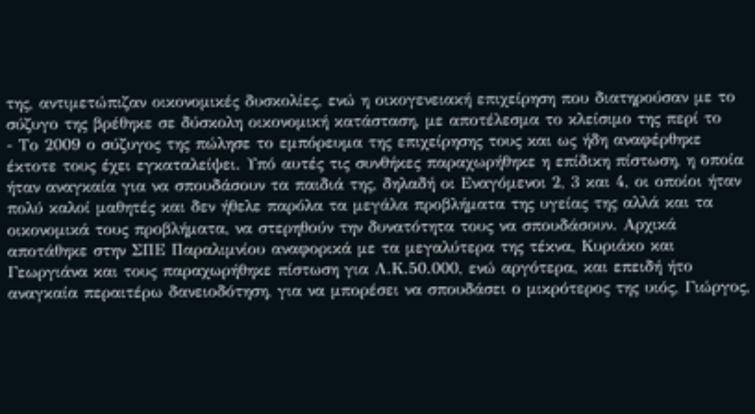της, αντιμετώπιζαν οικονομικές δυσκολίες, ενώ η οικογενειακή επιχείρηση που διατηρούσαν με το σύζυγο της βρέθηκε σε δύσκολη οικονομική κατάσταση, με αποτέλεσμα το κλείσιμο της περί το
- Το 2009 ο σύζυγος της πώλησε το εμπόρευμα της επιχείρησης τους και ως ήδη αναφέρθηκε έκτοτε τους έχει εγκαταλείψει. Υπό αυτές τις συνθήκες παραχωρήθηκε η επίδικη πίστωση, η οποία ήταν αναγκαία για να σπουδάσουν τα παιδιά της, δηλαδή οι Εναγόμενοι 2, 3 και 4, οι οποίοι ήταν πολύ καλοί μαθητές και δεν ήθελε παρόλα τα μεγάλα προβλήματα της υγείας της αλλά και τα οικονομικά τους προβλήματα, να στερηθούν την δυνατότητα τους να σπουδάσουν. Αρχικά αποτάθηκε στην ΣΠΕ Παραλιμνίου αναφορικά με τα μεγαλύτερα της τέκνα, Κυριάκο και Γεωργιάνα και τους παραχωρήθηκε πίστωση για Λ.Κ.50.000, ενώ αργότερα, και επειδή ήτο αναγκαία περαιτέρω δανειοδότηση, για να μπορέσει να σπουδάσει ο μικρότερος της υιός, Γιώργος,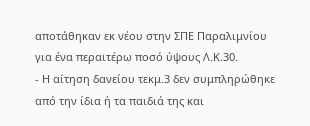αποτάθηκαν εκ νέου στην ΣΠΕ Παραλιμνίου για ένα περαιτέρω ποσό ύψους Λ.Κ.30.
- Η αίτηση δανείου τεκμ.3 δεν συμπληρώθηκε από την ίδια ή τα παιδιά της και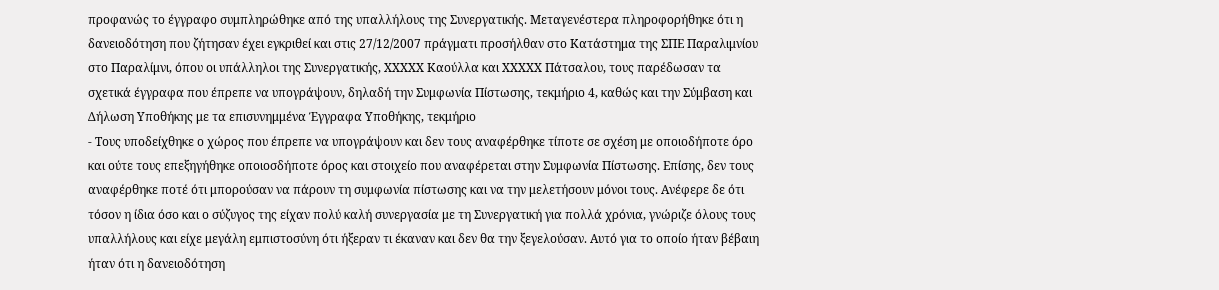προφανώς το έγγραφο συμπληρώθηκε από της υπαλλήλους της Συνεργατικής. Μεταγενέστερα πληροφορήθηκε ότι η δανειοδότηση που ζήτησαν έχει εγκριθεί και στις 27/12/2007 πράγματι προσήλθαν στο Κατάστημα της ΣΠΕ Παραλιμνίου στο Παραλίμνι, όπου οι υπάλληλοι της Συνεργατικής, XXXXX Καούλλα και XXXXX Πάτσαλου, τους παρέδωσαν τα σχετικά έγγραφα που έπρεπε να υπογράψουν, δηλαδή την Συμφωνία Πίστωσης, τεκμήριο 4, καθώς και την Σύμβαση και Δήλωση Υποθήκης με τα επισυνημμένα Έγγραφα Υποθήκης, τεκμήριο
- Τους υποδείχθηκε ο χώρος που έπρεπε να υπογράψουν και δεν τους αναφέρθηκε τίποτε σε σχέση με οποιοδήποτε όρο και ούτε τους επεξηγήθηκε οποιοσδήποτε όρος και στοιχείο που αναφέρεται στην Συμφωνία Πίστωσης. Επίσης, δεν τους αναφέρθηκε ποτέ ότι μπορούσαν να πάρουν τη συμφωνία πίστωσης και να την μελετήσουν μόνοι τους. Ανέφερε δε ότι τόσον η ίδια όσο και ο σύζυγος της είχαν πολύ καλή συνεργασία με τη Συνεργατική για πολλά χρόνια, γνώριζε όλους τους υπαλλήλους και είχε μεγάλη εμπιστοσύνη ότι ήξεραν τι έκαναν και δεν θα την ξεγελούσαν. Αυτό για το οποίο ήταν βέβαιη ήταν ότι η δανειοδότηση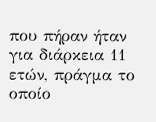που πήραν ήταν για διάρκεια 11 ετών, πράγμα το οποίο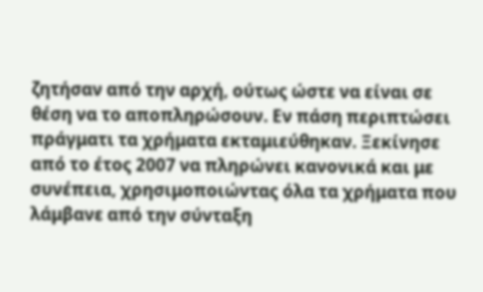ζητήσαν από την αρχή, ούτως ώστε να είναι σε θέση να το αποπληρώσουν. Εν πάση περιπτώσει πράγματι τα χρήματα εκταμιεύθηκαν. Ξεκίνησε από το έτος 2007 να πληρώνει κανονικά και με συνέπεια, χρησιμοποιώντας όλα τα χρήματα που λάμβανε από την σύνταξη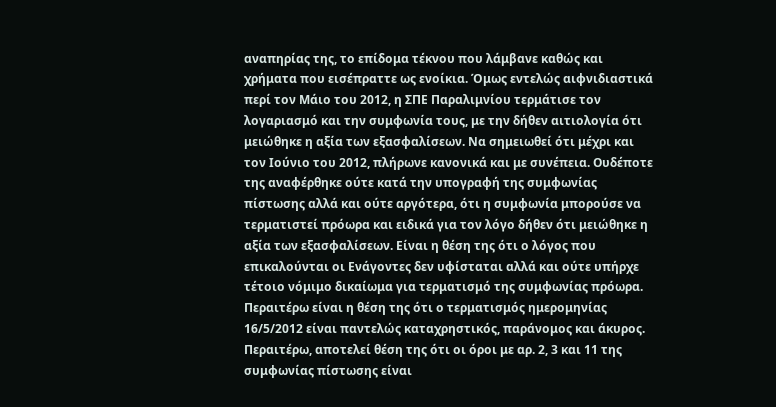αναπηρίας της, το επίδομα τέκνου που λάμβανε καθώς και χρήματα που εισέπραττε ως ενοίκια. Όμως εντελώς αιφνιδιαστικά περί τον Μάιο του 2012, η ΣΠΕ Παραλιμνίου τερμάτισε τον λογαριασμό και την συμφωνία τους, με την δήθεν αιτιολογία ότι μειώθηκε η αξία των εξασφαλίσεων. Να σημειωθεί ότι μέχρι και τον Ιούνιο του 2012, πλήρωνε κανονικά και με συνέπεια. Ουδέποτε της αναφέρθηκε ούτε κατά την υπογραφή της συμφωνίας πίστωσης αλλά και ούτε αργότερα, ότι η συμφωνία μπορούσε να τερματιστεί πρόωρα και ειδικά για τον λόγο δήθεν ότι μειώθηκε η αξία των εξασφαλίσεων. Είναι η θέση της ότι ο λόγος που επικαλούνται οι Ενάγοντες δεν υφίσταται αλλά και ούτε υπήρχε τέτοιο νόμιμο δικαίωμα για τερματισμό της συμφωνίας πρόωρα. Περαιτέρω είναι η θέση της ότι ο τερματισμός ημερομηνίας 16/5/2012 είναι παντελώς καταχρηστικός, παράνομος και άκυρος. Περαιτέρω, αποτελεί θέση της ότι οι όροι με αρ. 2, 3 και 11 της συμφωνίας πίστωσης είναι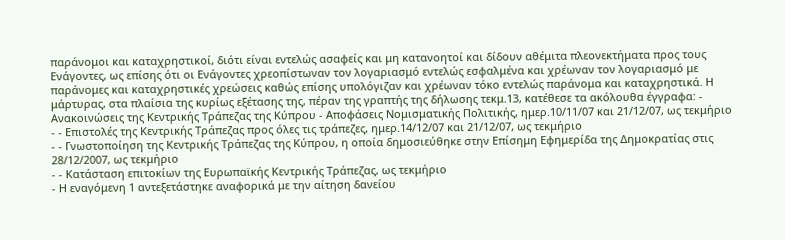παράνομοι και καταχρηστικοί, διότι είναι εντελώς ασαφείς και μη κατανοητοί και δίδουν αθέμιτα πλεονεκτήματα προς τους Ενάγοντες, ως επίσης ότι οι Ενάγοντες χρεοπίστωναν τον λογαριασμό εντελώς εσφαλμένα και χρέωναν τον λογαριασμό με παράνομες και καταχρηστικές χρεώσεις καθώς επίσης υπολόγιζαν και χρέωναν τόκο εντελώς παράνομα και καταχρηστικά. Η μάρτυρας, στα πλαίσια της κυρίως εξέτασης της, πέραν της γραπτής της δήλωσης τεκμ.13, κατέθεσε τα ακόλουθα έγγραφα: - Ανακοινώσεις της Κεντρικής Τράπεζας της Κύπρου - Αποφάσεις Νομισματικής Πολιτικής, ημερ.10/11/07 και 21/12/07, ως τεκμήριο
- - Επιστολές της Κεντρικής Τράπεζας προς όλες τις τράπεζες, ημερ.14/12/07 και 21/12/07, ως τεκμήριο
- - Γνωστοποίηση της Κεντρικής Τράπεζας της Κύπρου, η οποία δημοσιεύθηκε στην Επίσημη Εφημερίδα της Δημοκρατίας στις 28/12/2007, ως τεκμήριο
- - Κατάσταση επιτοκίων της Ευρωπαϊκής Κεντρικής Τράπεζας, ως τεκμήριο
- Η εναγόμενη 1 αντεξετάστηκε αναφορικά με την αίτηση δανείου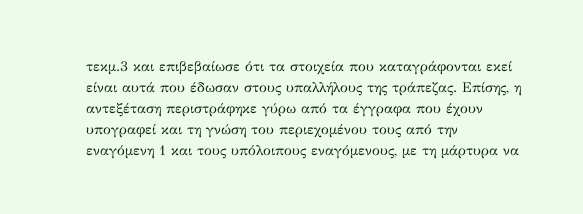τεκμ.3 και επιβεβαίωσε ότι τα στοιχεία που καταγράφονται εκεί είναι αυτά που έδωσαν στους υπαλλήλους της τράπεζας. Επίσης, η αντεξέταση περιστράφηκε γύρω από τα έγγραφα που έχουν υπογραφεί και τη γνώση του περιεχομένου τους από την εναγόμενη 1 και τους υπόλοιπους εναγόμενους, με τη μάρτυρα να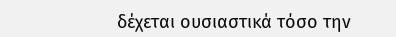δέχεται ουσιαστικά τόσο την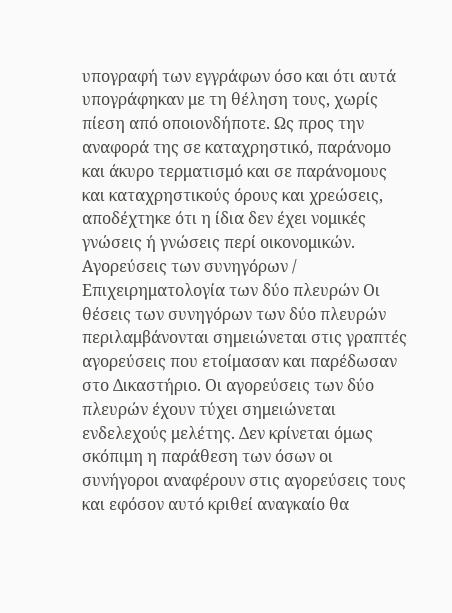υπογραφή των εγγράφων όσο και ότι αυτά υπογράφηκαν με τη θέληση τους, χωρίς πίεση από οποιονδήποτε. Ως προς την αναφορά της σε καταχρηστικό, παράνομο και άκυρο τερματισμό και σε παράνομους και καταχρηστικούς όρους και χρεώσεις, αποδέχτηκε ότι η ίδια δεν έχει νομικές γνώσεις ή γνώσεις περί οικονομικών. Αγορεύσεις των συνηγόρων / Επιχειρηματολογία των δύο πλευρών Οι θέσεις των συνηγόρων των δύο πλευρών περιλαμβάνονται σημειώνεται στις γραπτές αγορεύσεις που ετοίμασαν και παρέδωσαν στο Δικαστήριο. Οι αγορεύσεις των δύο πλευρών έχουν τύχει σημειώνεται ενδελεχούς μελέτης. Δεν κρίνεται όμως σκόπιμη η παράθεση των όσων οι συνήγοροι αναφέρουν στις αγορεύσεις τους και εφόσον αυτό κριθεί αναγκαίο θα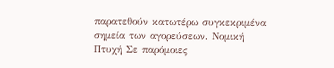παρατεθούν κατωτέρω συγκεκριμένα σημεία των αγορεύσεων. Νομική Πτυχή Σε παρόμοιες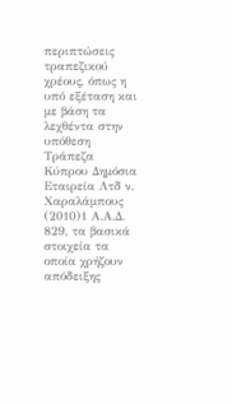περιπτώσεις τραπεζικού χρέους, όπως η υπό εξέταση και με βάση τα λεχθέντα στην υπόθεση Τράπεζα Κύπρου Δημόσια Εταιρεία Λτδ ν. Χαραλάμπους
(2010)1 Α.Α.Δ. 829, τα βασικά στοιχεία τα οποία χρήζουν απόδειξης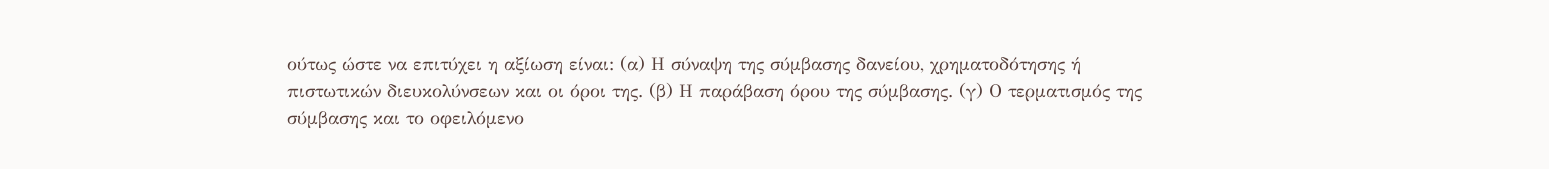ούτως ώστε να επιτύχει η αξίωση είναι: (α) Η σύναψη της σύμβασης δανείου, χρηματοδότησης ή πιστωτικών διευκολύνσεων και οι όροι της. (β) Η παράβαση όρου της σύμβασης. (γ) Ο τερματισμός της σύμβασης και το οφειλόμενο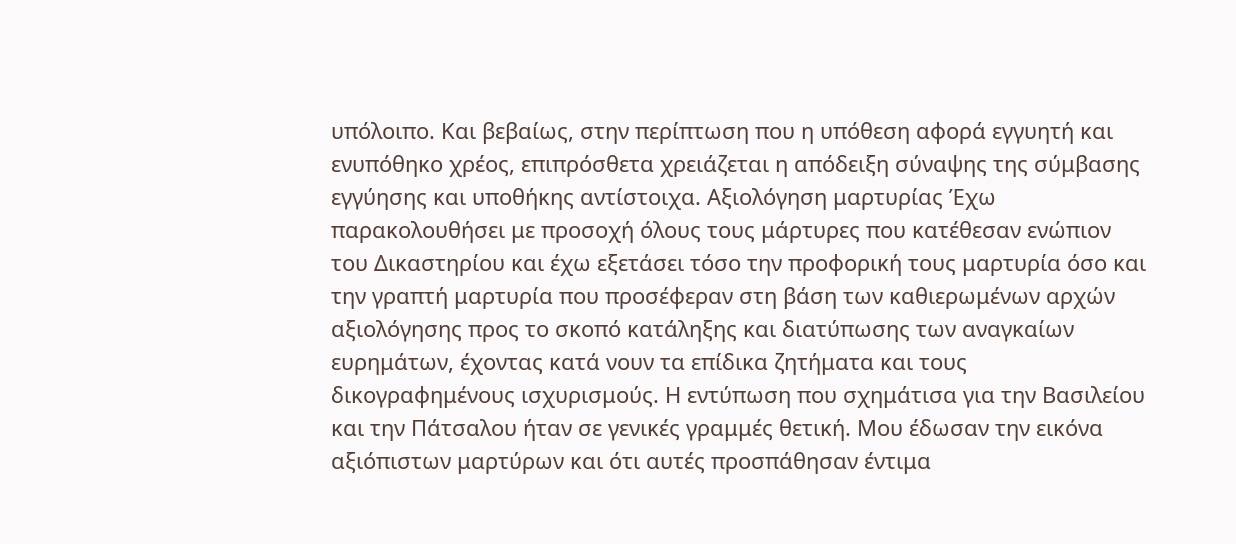υπόλοιπο. Και βεβαίως, στην περίπτωση που η υπόθεση αφορά εγγυητή και ενυπόθηκο χρέος, επιπρόσθετα χρειάζεται η απόδειξη σύναψης της σύμβασης εγγύησης και υποθήκης αντίστοιχα. Αξιολόγηση μαρτυρίας Έχω παρακολουθήσει με προσοχή όλους τους μάρτυρες που κατέθεσαν ενώπιον του Δικαστηρίου και έχω εξετάσει τόσο την προφορική τους μαρτυρία όσο και την γραπτή μαρτυρία που προσέφεραν στη βάση των καθιερωμένων αρχών αξιολόγησης προς το σκοπό κατάληξης και διατύπωσης των αναγκαίων ευρημάτων, έχοντας κατά νουν τα επίδικα ζητήματα και τους δικογραφημένους ισχυρισμούς. Η εντύπωση που σχημάτισα για την Βασιλείου και την Πάτσαλου ήταν σε γενικές γραμμές θετική. Μου έδωσαν την εικόνα αξιόπιστων μαρτύρων και ότι αυτές προσπάθησαν έντιμα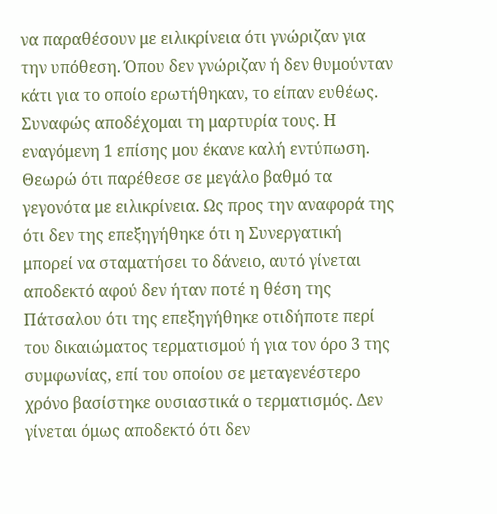να παραθέσουν με ειλικρίνεια ότι γνώριζαν για την υπόθεση. Όπου δεν γνώριζαν ή δεν θυμούνταν κάτι για το οποίο ερωτήθηκαν, το είπαν ευθέως. Συναφώς αποδέχομαι τη μαρτυρία τους. Η εναγόμενη 1 επίσης μου έκανε καλή εντύπωση. Θεωρώ ότι παρέθεσε σε μεγάλο βαθμό τα γεγονότα με ειλικρίνεια. Ως προς την αναφορά της ότι δεν της επεξηγήθηκε ότι η Συνεργατική μπορεί να σταματήσει το δάνειο, αυτό γίνεται αποδεκτό αφού δεν ήταν ποτέ η θέση της Πάτσαλου ότι της επεξηγήθηκε οτιδήποτε περί του δικαιώματος τερματισμού ή για τον όρο 3 της συμφωνίας, επί του οποίου σε μεταγενέστερο χρόνο βασίστηκε ουσιαστικά ο τερματισμός. Δεν γίνεται όμως αποδεκτό ότι δεν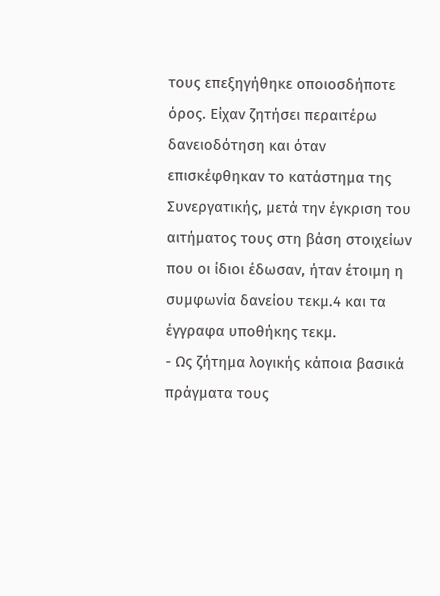τους επεξηγήθηκε οποιοσδήποτε όρος. Είχαν ζητήσει περαιτέρω δανειοδότηση και όταν επισκέφθηκαν το κατάστημα της Συνεργατικής, μετά την έγκριση του αιτήματος τους στη βάση στοιχείων που οι ίδιοι έδωσαν, ήταν έτοιμη η συμφωνία δανείου τεκμ.4 και τα έγγραφα υποθήκης τεκμ.
- Ως ζήτημα λογικής κάποια βασικά πράγματα τους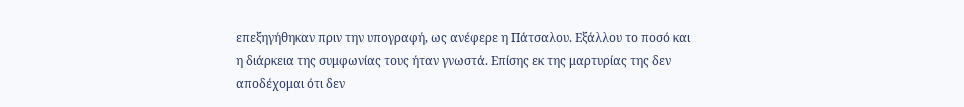επεξηγήθηκαν πριν την υπογραφή, ως ανέφερε η Πάτσαλου. Εξάλλου το ποσό και η διάρκεια της συμφωνίας τους ήταν γνωστά. Επίσης εκ της μαρτυρίας της δεν αποδέχομαι ότι δεν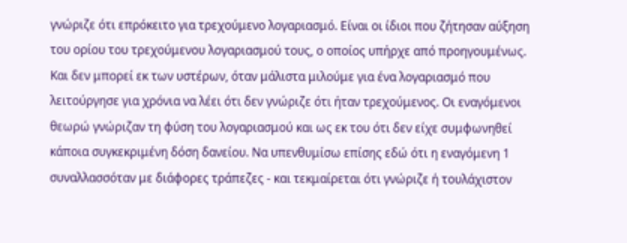γνώριζε ότι επρόκειτο για τρεχούμενο λογαριασμό. Είναι οι ίδιοι που ζήτησαν αύξηση του ορίου του τρεχούμενου λογαριασμού τους, ο οποίος υπήρχε από προηγουμένως. Και δεν μπορεί εκ των υστέρων, όταν μάλιστα μιλούμε για ένα λογαριασμό που λειτούργησε για χρόνια να λέει ότι δεν γνώριζε ότι ήταν τρεχούμενος. Οι εναγόμενοι θεωρώ γνώριζαν τη φύση του λογαριασμού και ως εκ του ότι δεν είχε συμφωνηθεί κάποια συγκεκριμένη δόση δανείου. Να υπενθυμίσω επίσης εδώ ότι η εναγόμενη 1 συναλλασσόταν με διάφορες τράπεζες - και τεκμαίρεται ότι γνώριζε ή τουλάχιστον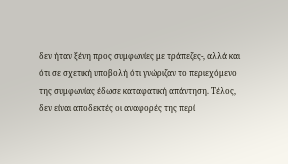δεν ήταν ξένη προς συμφωνίες με τράπεζες-, αλλά και ότι σε σχετική υποβολή ότι γνώριζαν το περιεχόμενο της συμφωνίας έδωσε καταφατική απάντηση. Τέλος, δεν είναι αποδεκτές οι αναφορές της περί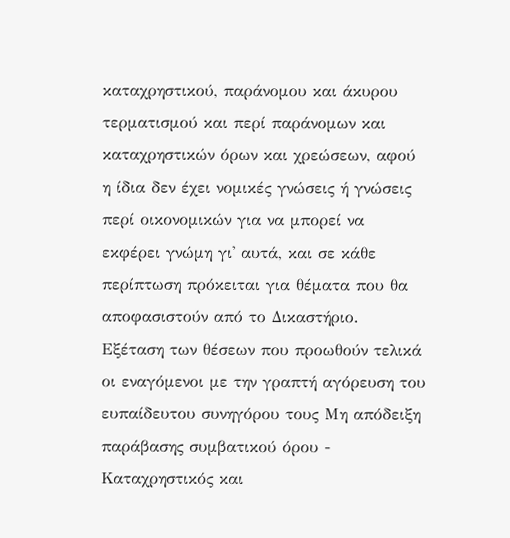καταχρηστικού, παράνομου και άκυρου τερματισμού και περί παράνομων και καταχρηστικών όρων και χρεώσεων, αφού η ίδια δεν έχει νομικές γνώσεις ή γνώσεις περί οικονομικών για να μπορεί να εκφέρει γνώμη γι' αυτά, και σε κάθε περίπτωση πρόκειται για θέματα που θα αποφασιστούν από το Δικαστήριο. Εξέταση των θέσεων που προωθούν τελικά οι εναγόμενοι με την γραπτή αγόρευση του ευπαίδευτου συνηγόρου τους Μη απόδειξη παράβασης συμβατικού όρου - Καταχρηστικός και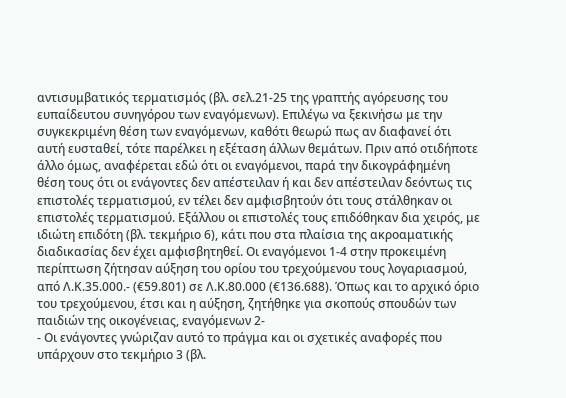αντισυμβατικός τερματισμός (βλ. σελ.21-25 της γραπτής αγόρευσης του ευπαίδευτου συνηγόρου των εναγόμενων). Επιλέγω να ξεκινήσω με την συγκεκριμένη θέση των εναγόμενων, καθότι θεωρώ πως αν διαφανεί ότι αυτή ευσταθεί, τότε παρέλκει η εξέταση άλλων θεμάτων. Πριν από οτιδήποτε άλλο όμως, αναφέρεται εδώ ότι οι εναγόμενοι, παρά την δικογράφημένη θέση τους ότι οι ενάγοντες δεν απέστειλαν ή και δεν απέστειλαν δεόντως τις επιστολές τερματισμού, εν τέλει δεν αμφισβητούν ότι τους στάλθηκαν οι επιστολές τερματισμού. Εξάλλου οι επιστολές τους επιδόθηκαν δια χειρός, με ιδιώτη επιδότη (βλ. τεκμήριο 6), κάτι που στα πλαίσια της ακροαματικής διαδικασίας δεν έχει αμφισβητηθεί. Οι εναγόμενοι 1-4 στην προκειμένη περίπτωση ζήτησαν αύξηση του ορίου του τρεχούμενου τους λογαριασμού, από Λ.Κ.35.000.- (€59.801) σε Λ.Κ.80.000 (€136.688). Όπως και το αρχικό όριο του τρεχούμενου, έτσι και η αύξηση, ζητήθηκε για σκοπούς σπουδών των παιδιών της οικογένειας, εναγόμενων 2-
- Οι ενάγοντες γνώριζαν αυτό το πράγμα και οι σχετικές αναφορές που υπάρχουν στο τεκμήριο 3 (βλ.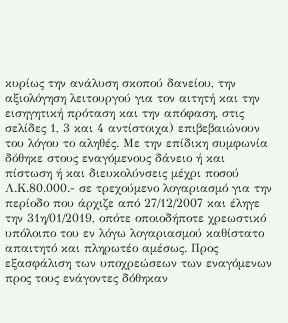κυρίως την ανάλυση σκοπού δανείου, την αξιολόγηση λειτουργού για τον αιτητή και την εισηγητική πρόταση και την απόφαση, στις σελίδες 1, 3 και 4 αντίστοιχα) επιβεβαιώνουν του λόγου το αληθές. Με την επίδικη συμφωνία δόθηκε στους εναγόμενους δάνειο ή και πίστωση ή και διευκολύνσεις μέχρι ποσού Λ.Κ.80.000.- σε τρεχούμενο λογαριασμό για την περίοδο που άρχιζε από 27/12/2007 και έληγε την 31η/01/2019, οπότε οποιοδήποτε χρεωστικό υπόλοιπο του εν λόγω λογαριασμού καθίστατο απαιτητό και πληρωτέο αμέσως. Προς εξασφάλιση των υποχρεώσεων των εναγόμενων προς τους ενάγοντες δόθηκαν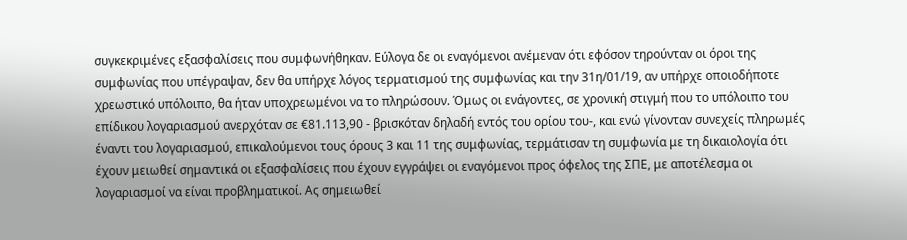συγκεκριμένες εξασφαλίσεις που συμφωνήθηκαν. Εύλογα δε οι εναγόμενοι ανέμεναν ότι εφόσον τηρούνταν οι όροι της συμφωνίας που υπέγραψαν, δεν θα υπήρχε λόγος τερματισμού της συμφωνίας και την 31η/01/19, αν υπήρχε οποιοδήποτε χρεωστικό υπόλοιπο, θα ήταν υποχρεωμένοι να το πληρώσουν. Όμως οι ενάγοντες, σε χρονική στιγμή που το υπόλοιπο του επίδικου λογαριασμού ανερχόταν σε €81.113,90 - βρισκόταν δηλαδή εντός του ορίου του-, και ενώ γίνονταν συνεχείς πληρωμές έναντι του λογαριασμού, επικαλούμενοι τους όρους 3 και 11 της συμφωνίας, τερμάτισαν τη συμφωνία με τη δικαιολογία ότι έχουν μειωθεί σημαντικά οι εξασφαλίσεις που έχουν εγγράψει οι εναγόμενοι προς όφελος της ΣΠΕ, με αποτέλεσμα οι λογαριασμοί να είναι προβληματικοί. Ας σημειωθεί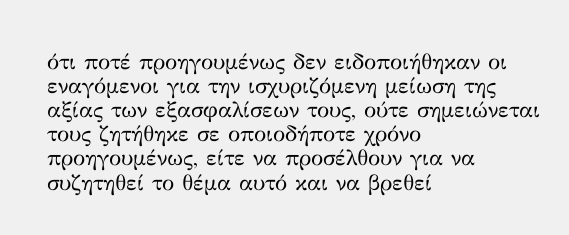ότι ποτέ προηγουμένως δεν ειδοποιήθηκαν οι εναγόμενοι για την ισχυριζόμενη μείωση της αξίας των εξασφαλίσεων τους, ούτε σημειώνεται τους ζητήθηκε σε οποιοδήποτε χρόνο προηγουμένως, είτε να προσέλθουν για να συζητηθεί το θέμα αυτό και να βρεθεί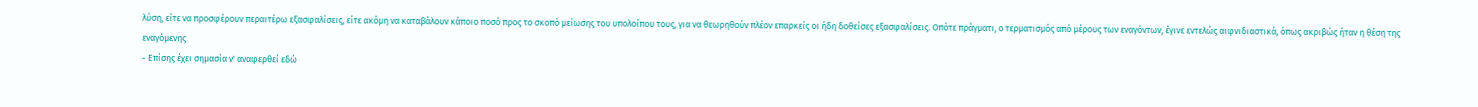λύση, είτε να προσφέρουν περαιτέρω εξασφαλίσεις, είτε ακόμη να καταβάλουν κάποιο ποσό προς το σκοπό μείωσης του υπολοίπου τους, για να θεωρηθούν πλέον επαρκείς οι ήδη δοθείσες εξασφαλίσεις. Οπότε πράγματι, ο τερματισμός από μέρους των εναγόντων, έγινε εντελώς αιφνιδιαστικά, όπως ακριβώς ήταν η θέση της εναγόμενης
- Επίσης έχει σημασία ν' αναφερθεί εδώ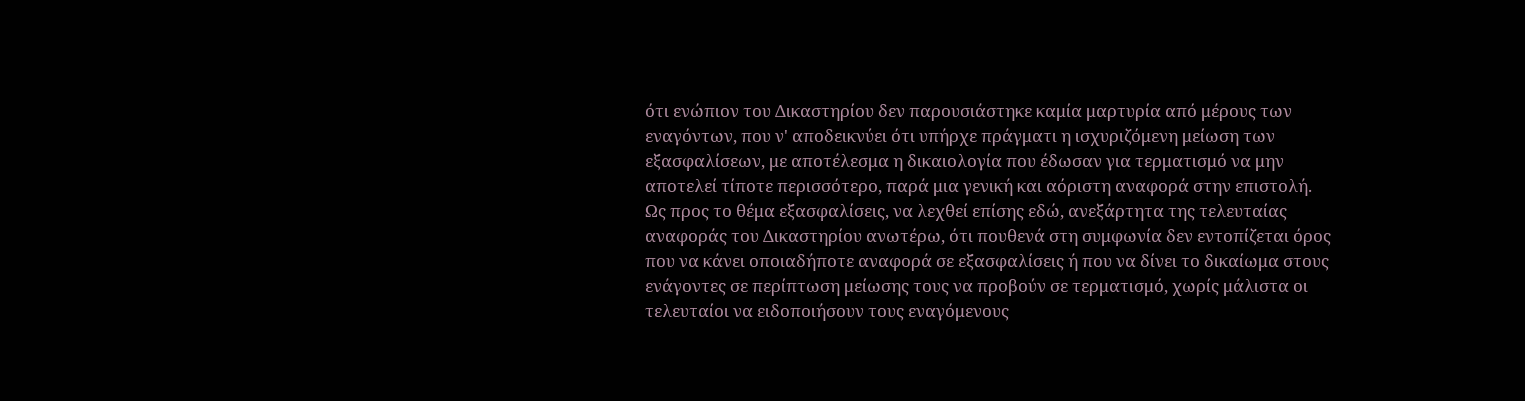ότι ενώπιον του Δικαστηρίου δεν παρουσιάστηκε καμία μαρτυρία από μέρους των εναγόντων, που ν' αποδεικνύει ότι υπήρχε πράγματι η ισχυριζόμενη μείωση των εξασφαλίσεων, με αποτέλεσμα η δικαιολογία που έδωσαν για τερματισμό να μην αποτελεί τίποτε περισσότερο, παρά μια γενική και αόριστη αναφορά στην επιστολή. Ως προς το θέμα εξασφαλίσεις, να λεχθεί επίσης εδώ, ανεξάρτητα της τελευταίας αναφοράς του Δικαστηρίου ανωτέρω, ότι πουθενά στη συμφωνία δεν εντοπίζεται όρος που να κάνει οποιαδήποτε αναφορά σε εξασφαλίσεις ή που να δίνει το δικαίωμα στους ενάγοντες σε περίπτωση μείωσης τους να προβούν σε τερματισμό, χωρίς μάλιστα οι τελευταίοι να ειδοποιήσουν τους εναγόμενους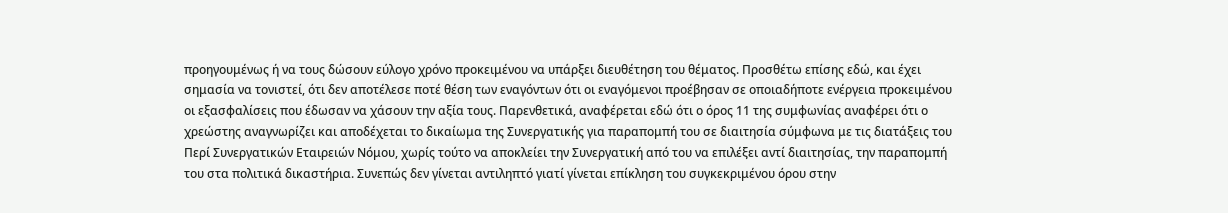προηγουμένως ή να τους δώσουν εύλογο χρόνο προκειμένου να υπάρξει διευθέτηση του θέματος. Προσθέτω επίσης εδώ, και έχει σημασία να τονιστεί, ότι δεν αποτέλεσε ποτέ θέση των εναγόντων ότι οι εναγόμενοι προέβησαν σε οποιαδήποτε ενέργεια προκειμένου οι εξασφαλίσεις που έδωσαν να χάσουν την αξία τους. Παρενθετικά, αναφέρεται εδώ ότι ο όρος 11 της συμφωνίας αναφέρει ότι ο χρεώστης αναγνωρίζει και αποδέχεται το δικαίωμα της Συνεργατικής για παραπομπή του σε διαιτησία σύμφωνα με τις διατάξεις του Περί Συνεργατικών Εταιρειών Νόμου, χωρίς τούτο να αποκλείει την Συνεργατική από του να επιλέξει αντί διαιτησίας, την παραπομπή του στα πολιτικά δικαστήρια. Συνεπώς δεν γίνεται αντιληπτό γιατί γίνεται επίκληση του συγκεκριμένου όρου στην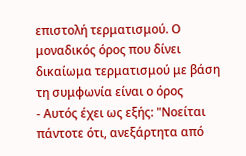επιστολή τερματισμού. Ο μοναδικός όρος που δίνει δικαίωμα τερματισμού με βάση τη συμφωνία είναι ο όρος
- Αυτός έχει ως εξής: "Νοείται πάντοτε ότι, ανεξάρτητα από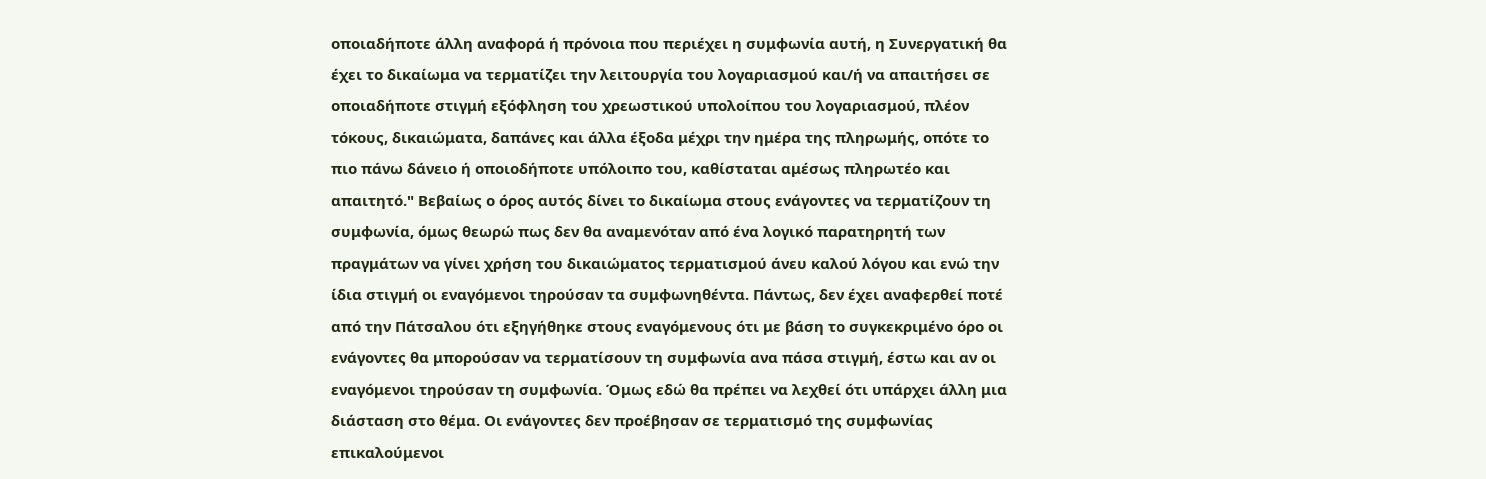οποιαδήποτε άλλη αναφορά ή πρόνοια που περιέχει η συμφωνία αυτή, η Συνεργατική θα έχει το δικαίωμα να τερματίζει την λειτουργία του λογαριασμού και/ή να απαιτήσει σε οποιαδήποτε στιγμή εξόφληση του χρεωστικού υπολοίπου του λογαριασμού, πλέον τόκους, δικαιώματα, δαπάνες και άλλα έξοδα μέχρι την ημέρα της πληρωμής, οπότε το πιο πάνω δάνειο ή οποιοδήποτε υπόλοιπο του, καθίσταται αμέσως πληρωτέο και απαιτητό." Βεβαίως ο όρος αυτός δίνει το δικαίωμα στους ενάγοντες να τερματίζουν τη συμφωνία, όμως θεωρώ πως δεν θα αναμενόταν από ένα λογικό παρατηρητή των πραγμάτων να γίνει χρήση του δικαιώματος τερματισμού άνευ καλού λόγου και ενώ την ίδια στιγμή οι εναγόμενοι τηρούσαν τα συμφωνηθέντα. Πάντως, δεν έχει αναφερθεί ποτέ από την Πάτσαλου ότι εξηγήθηκε στους εναγόμενους ότι με βάση το συγκεκριμένο όρο οι ενάγοντες θα μπορούσαν να τερματίσουν τη συμφωνία ανα πάσα στιγμή, έστω και αν οι εναγόμενοι τηρούσαν τη συμφωνία. Όμως εδώ θα πρέπει να λεχθεί ότι υπάρχει άλλη μια διάσταση στο θέμα. Οι ενάγοντες δεν προέβησαν σε τερματισμό της συμφωνίας επικαλούμενοι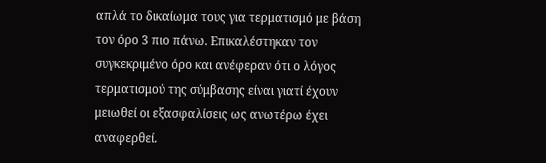απλά το δικαίωμα τους για τερματισμό με βάση τον όρο 3 πιο πάνω. Επικαλέστηκαν τον συγκεκριμένο όρο και ανέφεραν ότι ο λόγος τερματισμού της σύμβασης είναι γιατί έχουν μειωθεί οι εξασφαλίσεις ως ανωτέρω έχει αναφερθεί.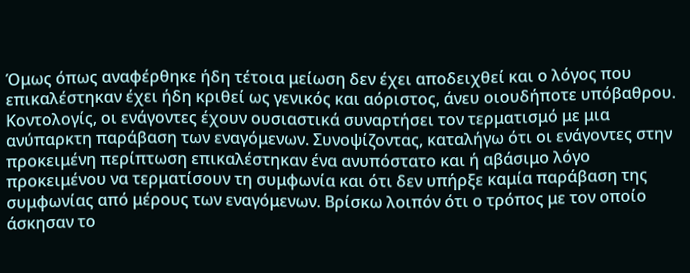Όμως όπως αναφέρθηκε ήδη τέτοια μείωση δεν έχει αποδειχθεί και ο λόγος που επικαλέστηκαν έχει ήδη κριθεί ως γενικός και αόριστος, άνευ οιουδήποτε υπόβαθρου. Κοντολογίς, οι ενάγοντες έχουν ουσιαστικά συναρτήσει τον τερματισμό με μια ανύπαρκτη παράβαση των εναγόμενων. Συνοψίζοντας, καταλήγω ότι οι ενάγοντες στην προκειμένη περίπτωση επικαλέστηκαν ένα ανυπόστατο και ή αβάσιμο λόγο προκειμένου να τερματίσουν τη συμφωνία και ότι δεν υπήρξε καμία παράβαση της συμφωνίας από μέρους των εναγόμενων. Βρίσκω λοιπόν ότι ο τρόπος με τον οποίο άσκησαν το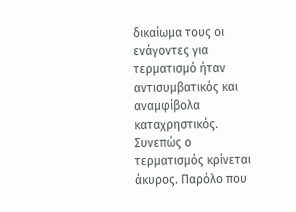δικαίωμα τους οι ενάγοντες για τερματισμό ήταν αντισυμβατικός και αναμφίβολα καταχρηστικός. Συνεπώς ο τερματισμός κρίνεται άκυρος. Παρόλο που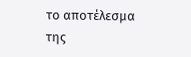το αποτέλεσμα της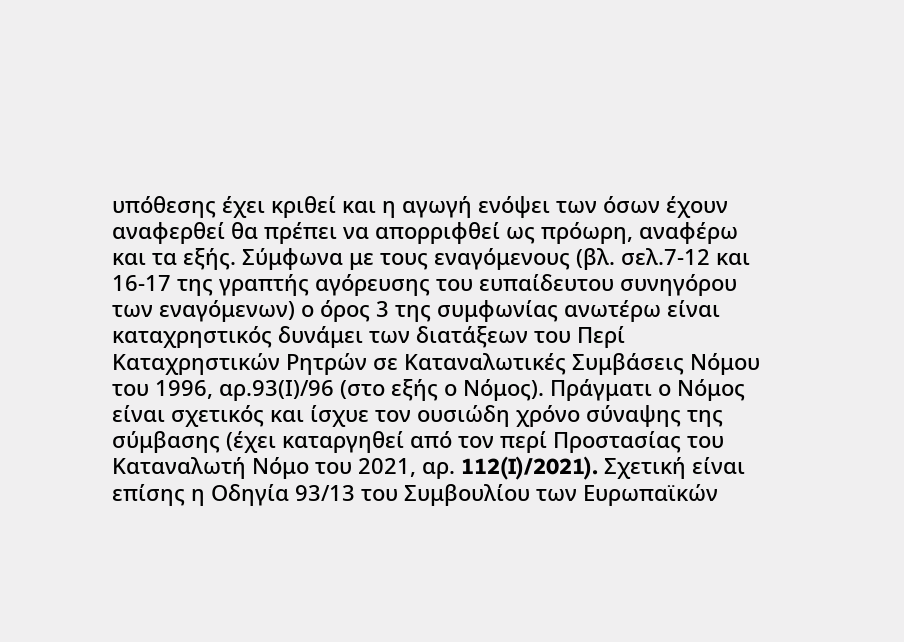υπόθεσης έχει κριθεί και η αγωγή ενόψει των όσων έχουν αναφερθεί θα πρέπει να απορριφθεί ως πρόωρη, αναφέρω και τα εξής. Σύμφωνα με τους εναγόμενους (βλ. σελ.7-12 και 16-17 της γραπτής αγόρευσης του ευπαίδευτου συνηγόρου των εναγόμενων) ο όρος 3 της συμφωνίας ανωτέρω είναι καταχρηστικός δυνάμει των διατάξεων του Περί Καταχρηστικών Ρητρών σε Καταναλωτικές Συμβάσεις Νόμου του 1996, αρ.93(Ι)/96 (στο εξής ο Νόμος). Πράγματι ο Νόμος είναι σχετικός και ίσχυε τον ουσιώδη χρόνο σύναψης της σύμβασης (έχει καταργηθεί από τον περί Προστασίας του Καταναλωτή Νόμο του 2021, αρ. 112(I)/2021). Σχετική είναι επίσης η Οδηγία 93/13 του Συμβουλίου των Ευρωπαϊκών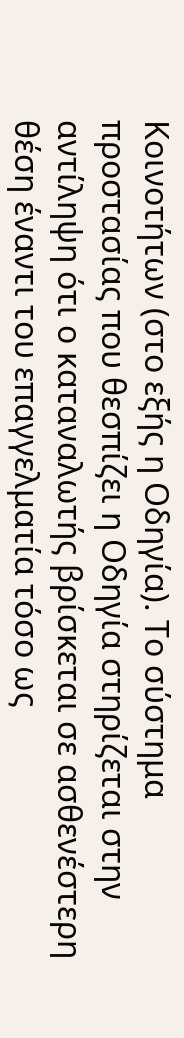Κοινοτήτων (στο εξής η Οδηγία). Το σύστημα προστασίας που θεσπίζει η Οδηγία στηρίζεται στην αντίληψη ότι ο καταναλωτής βρίσκεται σε ασθενέστερη θέση έναντι του επαγγελματία τόσο ως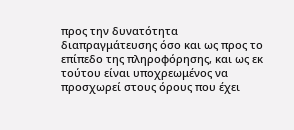προς την δυνατότητα διαπραγμάτευσης όσο και ως προς το επίπεδο της πληροφόρησης, και ως εκ τούτου είναι υποχρεωμένος να προσχωρεί στους όρους που έχει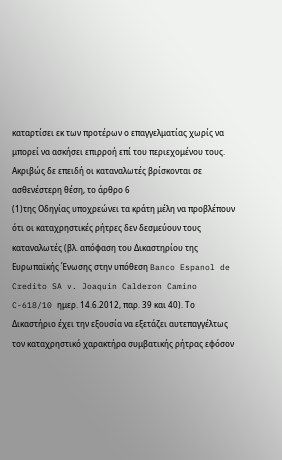καταρτίσει εκ των προτέρων ο επαγγελματίας χωρίς να μπορεί να ασκήσει επιρροή επί του περιεχομένου τους. Ακριβώς δε επειδή οι καταναλωτές βρίσκονται σε ασθενέστερη θέση, το άρθρο 6
(1)της Οδηγίας υποχρεώνει τα κράτη μέλη να προβλέπουν ότι οι καταχρηστικές ρήτρες δεν δεσμεύουν τους καταναλωτές (βλ. απόφαση του Δικαστηρίου της Ευρωπαϊκής Ένωσης στην υπόθεση Banco Espanol de Credito SA v. Joaquin Calderon Camino C-618/10 ημερ. 14.6.2012, παρ. 39 και 40). Το Δικαστήριο έχει την εξουσία να εξετάζει αυτεπαγγέλτως τον καταχρηστικό χαρακτήρα συμβατικής ρήτρας εφόσον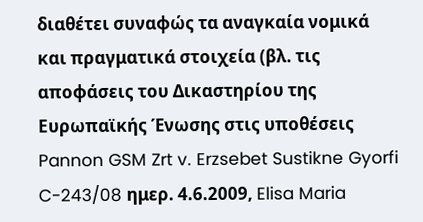διαθέτει συναφώς τα αναγκαία νομικά και πραγματικά στοιχεία (βλ. τις αποφάσεις του Δικαστηρίου της Ευρωπαϊκής Ένωσης στις υποθέσεις Pannon GSM Zrt v. Erzsebet Sustikne Gyorfi C-243/08 ημερ. 4.6.2009, Elisa Maria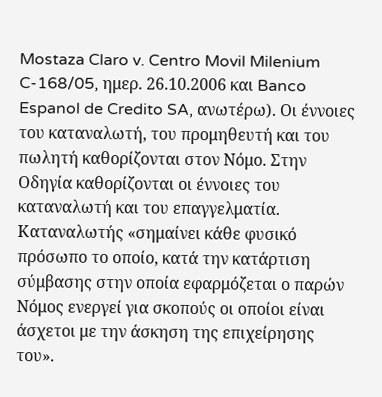Mostaza Claro v. Centro Movil Milenium C-168/05, ημερ. 26.10.2006 και Banco Espanol de Credito SA, ανωτέρω). Οι έννοιες του καταναλωτή, του προμηθευτή και του πωλητή καθορίζονται στον Νόμο. Στην Οδηγία καθορίζονται οι έννοιες του καταναλωτή και του επαγγελματία. Καταναλωτής «σημαίνει κάθε φυσικό πρόσωπο το οποίο, κατά την κατάρτιση σύμβασης στην οποία εφαρμόζεται ο παρών Νόμος ενεργεί για σκοπούς οι οποίοι είναι άσχετοι με την άσκηση της επιχείρησης του».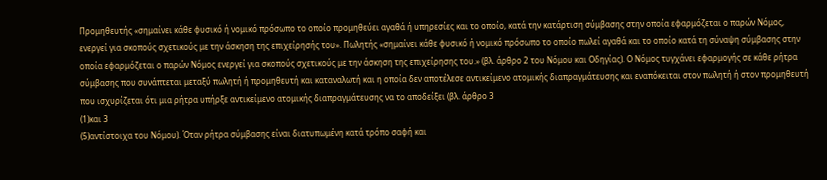Προμηθευτής «σημαίνει κάθε φυσικό ή νομικό πρόσωπο το οποίο προμηθεύει αγαθά ή υπηρεσίες και το οποίο, κατά την κατάρτιση σύμβασης στην οποία εφαρμόζεται ο παρών Νόμος, ενεργεί για σκοπούς σχετικούς με την άσκηση της επιχείρησής του». Πωλητής «σημαίνει κάθε φυσικό ή νομικό πρόσωπο το οποίο πωλεί αγαθά και το οποίο κατά τη σύναψη σύμβασης στην οποία εφαρμόζεται ο παρών Νόμος ενεργεί για σκοπούς σχετικούς με την άσκηση της επιχείρησης του.» (βλ. άρθρο 2 του Νόμου και Οδηγίας). Ο Νόμος τυγχάνει εφαρμογής σε κάθε ρήτρα σύμβασης που συνάπτεται μεταξύ πωλητή ή προμηθευτή και καταναλωτή και η οποία δεν αποτέλεσε αντικείμενο ατομικής διαπραγμάτευσης και εναπόκειται στον πωλητή ή στον προμηθευτή που ισχυρίζεται ότι μια ρήτρα υπήρξε αντικείμενο ατομικής διαπραγμάτευσης να το αποδείξει (βλ. άρθρο 3
(1)και 3
(5)αντίστοιχα του Νόμου). Όταν ρήτρα σύμβασης είναι διατυπωμένη κατά τρόπο σαφή και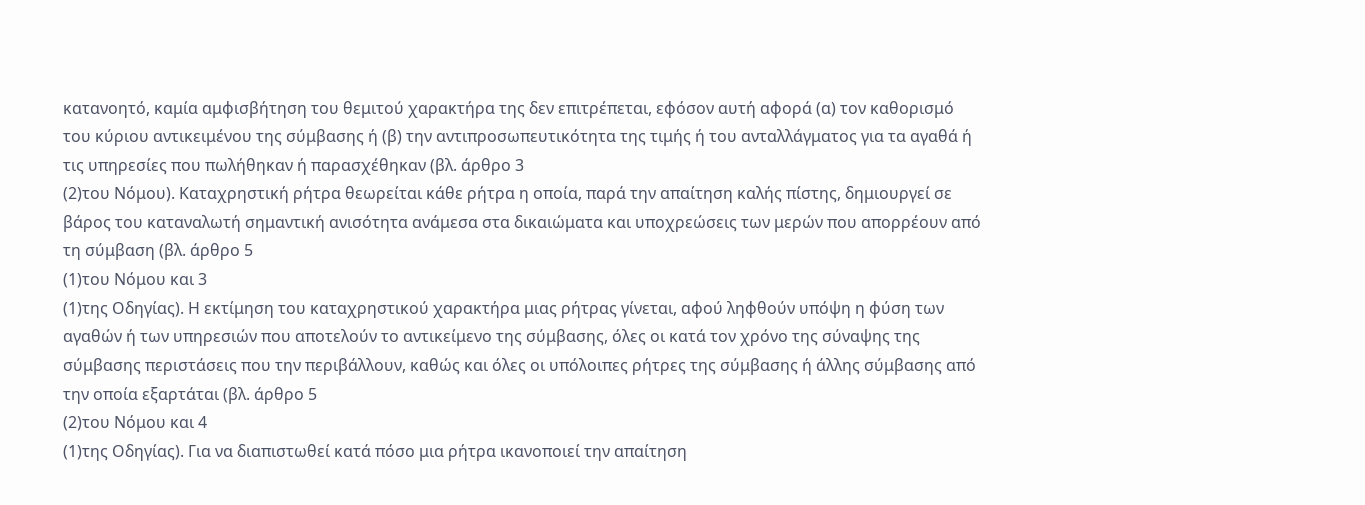κατανοητό, καμία αμφισβήτηση του θεμιτού χαρακτήρα της δεν επιτρέπεται, εφόσον αυτή αφορά (α) τον καθορισμό του κύριου αντικειμένου της σύμβασης ή (β) την αντιπροσωπευτικότητα της τιμής ή του ανταλλάγματος για τα αγαθά ή τις υπηρεσίες που πωλήθηκαν ή παρασχέθηκαν (βλ. άρθρο 3
(2)του Νόμου). Καταχρηστική ρήτρα θεωρείται κάθε ρήτρα η οποία, παρά την απαίτηση καλής πίστης, δημιουργεί σε βάρος του καταναλωτή σημαντική ανισότητα ανάμεσα στα δικαιώματα και υποχρεώσεις των μερών που απορρέουν από τη σύμβαση (βλ. άρθρο 5
(1)του Νόμου και 3
(1)της Οδηγίας). Η εκτίμηση του καταχρηστικού χαρακτήρα μιας ρήτρας γίνεται, αφού ληφθούν υπόψη η φύση των αγαθών ή των υπηρεσιών που αποτελούν το αντικείμενο της σύμβασης, όλες οι κατά τον χρόνο της σύναψης της σύμβασης περιστάσεις που την περιβάλλουν, καθώς και όλες οι υπόλοιπες ρήτρες της σύμβασης ή άλλης σύμβασης από την οποία εξαρτάται (βλ. άρθρο 5
(2)του Νόμου και 4
(1)της Οδηγίας). Για να διαπιστωθεί κατά πόσο μια ρήτρα ικανοποιεί την απαίτηση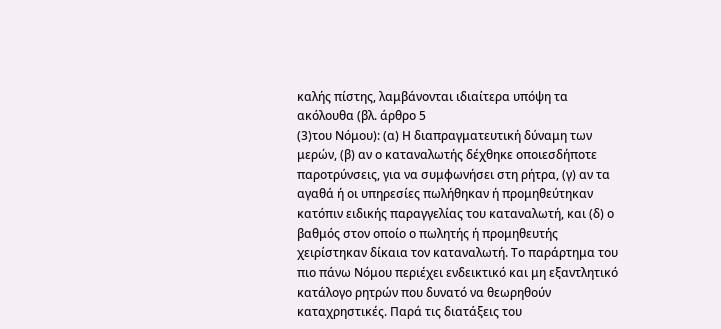καλής πίστης, λαμβάνονται ιδιαίτερα υπόψη τα ακόλουθα (βλ. άρθρο 5
(3)του Νόμου): (α) Η διαπραγματευτική δύναμη των μερών, (β) αν ο καταναλωτής δέχθηκε οποιεσδήποτε παροτρύνσεις, για να συμφωνήσει στη ρήτρα, (γ) αν τα αγαθά ή οι υπηρεσίες πωλήθηκαν ή προμηθεύτηκαν κατόπιν ειδικής παραγγελίας του καταναλωτή, και (δ) ο βαθμός στον οποίο ο πωλητής ή προμηθευτής χειρίστηκαν δίκαια τον καταναλωτή. Το παράρτημα του πιο πάνω Νόμου περιέχει ενδεικτικό και μη εξαντλητικό κατάλογο ρητρών που δυνατό να θεωρηθούν καταχρηστικές. Παρά τις διατάξεις του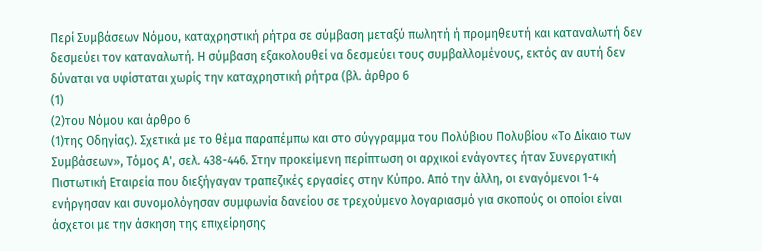Περί Συμβάσεων Νόμου, καταχρηστική ρήτρα σε σύμβαση μεταξύ πωλητή ή προμηθευτή και καταναλωτή δεν δεσμεύει τον καταναλωτή. Η σύμβαση εξακολουθεί να δεσμεύει τους συμβαλλομένους, εκτός αν αυτή δεν δύναται να υφίσταται χωρίς την καταχρηστική ρήτρα (βλ. άρθρο 6
(1)
(2)του Νόμου και άρθρο 6
(1)της Οδηγίας). Σχετικά με το θέμα παραπέμπω και στο σύγγραμμα του Πολύβιου Πολυβίου «Το Δίκαιο των Συμβάσεων», Τόμος Α', σελ. 438-446. Στην προκείμενη περίπτωση οι αρχικοί ενάγοντες ήταν Συνεργατική Πιστωτική Εταιρεία που διεξήγαγαν τραπεζικές εργασίες στην Κύπρο. Από την άλλη, οι εναγόμενοι 1-4 ενήργησαν και συνομολόγησαν συμφωνία δανείου σε τρεχούμενο λογαριασμό για σκοπούς οι οποίοι είναι άσχετοι με την άσκηση της επιχείρησης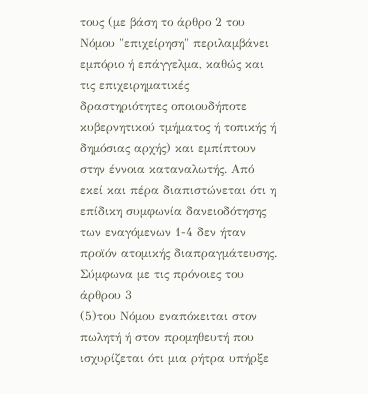τους (με βάση το άρθρο 2 του Νόμου "επιχείρηση" περιλαμβάνει εμπόριο ή επάγγελμα, καθώς και τις επιχειρηματικές δραστηριότητες οποιουδήποτε κυβερνητικού τμήματος ή τοπικής ή δημόσιας αρχής) και εμπίπτουν στην έννοια καταναλωτής. Από εκεί και πέρα διαπιστώνεται ότι η επίδικη συμφωνία δανειοδότησης των εναγόμενων 1-4 δεν ήταν προϊόν ατομικής διαπραγμάτευσης. Σύμφωνα με τις πρόνοιες του άρθρου 3
(5)του Νόμου εναπόκειται στον πωλητή ή στον προμηθευτή που ισχυρίζεται ότι μια ρήτρα υπήρξε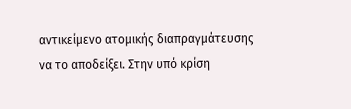αντικείμενο ατομικής διαπραγμάτευσης να το αποδείξει. Στην υπό κρίση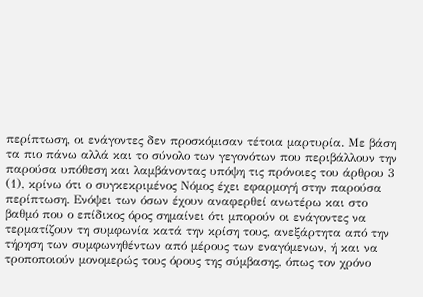περίπτωση, οι ενάγοντες δεν προσκόμισαν τέτοια μαρτυρία. Με βάση τα πιο πάνω αλλά και το σύνολο των γεγονότων που περιβάλλουν την παρούσα υπόθεση και λαμβάνοντας υπόψη τις πρόνοιες του άρθρου 3
(1), κρίνω ότι ο συγκεκριμένος Νόμος έχει εφαρμογή στην παρούσα περίπτωση. Ενόψει των όσων έχουν αναφερθεί ανωτέρω και στο βαθμό που ο επίδικος όρος σημαίνει ότι μπορούν οι ενάγοντες να τερματίζουν τη συμφωνία κατά την κρίση τους, ανεξάρτητα από την τήρηση των συμφωνηθέντων από μέρους των εναγόμενων, ή και να τροποποιούν μονομερώς τους όρους της σύμβασης, όπως τον χρόνο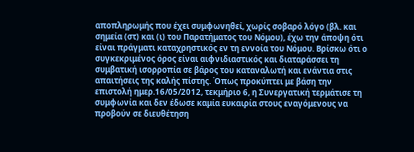αποπληρωμής που έχει συμφωνηθεί, χωρίς σοβαρό λόγο (βλ. και σημεία (στ) και (ι) του Παρατήματος του Νόμου), έχω την άποψη ότι είναι πράγματι καταχρηστικός εν τη εννοία του Νόμου. Βρίσκω ότι ο συγκεκριμένος όρος είναι αιφνιδιαστικός και διαταράσσει τη συμβατική ισορροπία σε βάρος του καταναλωτή και ενάντια στις απαιτήσεις της καλής πίστης. Όπως προκύπτει με βάση την επιστολή ημερ.16/05/2012, τεκμήριο 6, η Συνεργατική τερμάτισε τη συμφωνία και δεν έδωσε καμία ευκαιρία στους εναγόμενους να προβούν σε διευθέτηση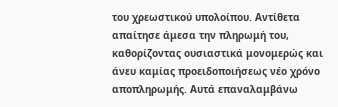του χρεωστικού υπολοίπου. Αντίθετα απαίτησε άμεσα την πληρωμή του, καθορίζοντας ουσιαστικά μονομερώς και άνευ καμίας προειδοποιήσεως νέο χρόνο αποπληρωμής. Αυτά επαναλαμβάνω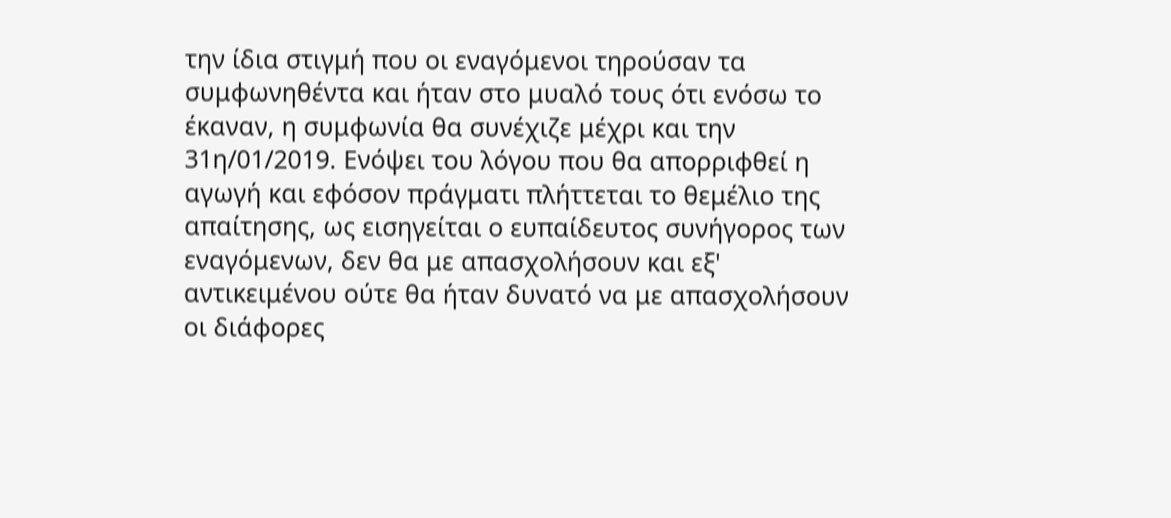την ίδια στιγμή που οι εναγόμενοι τηρούσαν τα συμφωνηθέντα και ήταν στο μυαλό τους ότι ενόσω το έκαναν, η συμφωνία θα συνέχιζε μέχρι και την 31η/01/2019. Ενόψει του λόγου που θα απορριφθεί η αγωγή και εφόσον πράγματι πλήττεται το θεμέλιο της απαίτησης, ως εισηγείται ο ευπαίδευτος συνήγορος των εναγόμενων, δεν θα με απασχολήσουν και εξ' αντικειμένου ούτε θα ήταν δυνατό να με απασχολήσουν οι διάφορες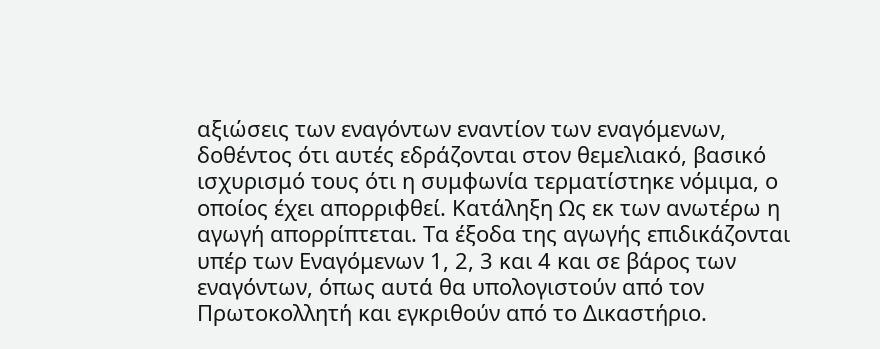αξιώσεις των εναγόντων εναντίον των εναγόμενων, δοθέντος ότι αυτές εδράζονται στον θεμελιακό, βασικό ισχυρισμό τους ότι η συμφωνία τερματίστηκε νόμιμα, ο οποίος έχει απορριφθεί. Κατάληξη Ως εκ των ανωτέρω η αγωγή απορρίπτεται. Τα έξοδα της αγωγής επιδικάζονται υπέρ των Εναγόμενων 1, 2, 3 και 4 και σε βάρος των εναγόντων, όπως αυτά θα υπολογιστούν από τον Πρωτοκολλητή και εγκριθούν από το Δικαστήριο.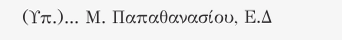(Υπ.)... Μ. Παπαθανασίου, Ε.Δ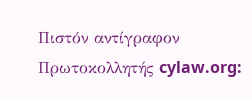Πιστόν αντίγραφον Πρωτοκολλητής cylaw.org: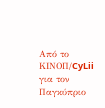Από το ΚΙΝOΠ/CyLii για τον Παγκύπριο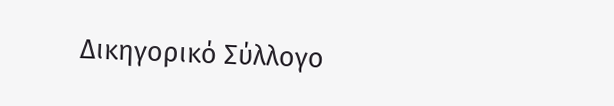Δικηγορικό Σύλλογο